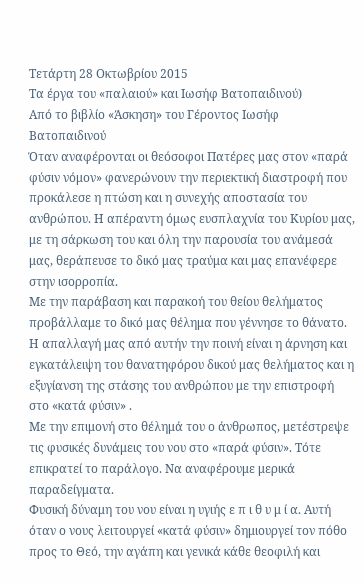Τετάρτη 28 Οκτωβρίου 2015
Τα έργα του «παλαιού» και Ιωσήφ Βατοπαιδινού)
Από το βιβλίο «Άσκηση» του Γέροντος Ιωσήφ Βατοπαιδινού
Όταν αναφέρονται οι θεόσοφοι Πατέρες μας στον «παρά φύσιν νόμον» φανερώνουν την περιεκτική διαστροφή που προκάλεσε η πτώση και η συνεχής αποστασία του ανθρώπου. Η απέραντη όμως ευσπλαχνία του Κυρίου μας, με τη σάρκωση του και όλη την παρουσία του ανάμεσά μας, θεράπευσε το δικό μας τραύμα και μας επανέφερε στην ισορροπία.
Με την παράβαση και παρακοή του θείου θελήματος προβάλλαμε το δικό μας θέλημα που γέννησε το θάνατο. Η απαλλαγή μας από αυτήν την ποινή είναι η άρνηση και εγκατάλειψη του θανατηφόρου δικού μας θελήματος και η εξυγίανση της στάσης του ανθρώπου με την επιστροφή στο «κατά φύσιν» .
Με την επιμονή στο θέλημά του ο άνθρωπος, μετέστρεψε τις φυσικές δυνάμεις του νου στο «παρά φύσιν». Τότε επικρατεί το παράλογο. Να αναφέρουμε μερικά παραδείγματα.
Φυσική δύναμη του νου είναι η υγιής ε π ι θ υ μ ί α. Αυτή όταν ο νους λειτουργεί «κατά φύσιν» δημιουργεί τον πόθο προς το Θεό, την αγάπη και γενικά κάθε θεοφιλή και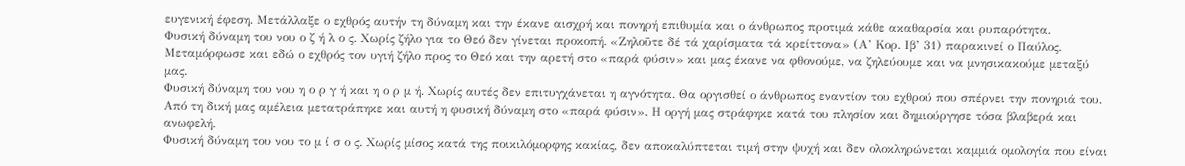ευγενική έφεση. Μετάλλαξε ο εχθρός αυτήν τη δύναμη και την έκανε αισχρή και πονηρή επιθυμία και ο άνθρωπος προτιμά κάθε ακαθαρσία και ρυπαρότητα.
Φυσική δύναμη του νου ο ζ ή λ ο ς. Χωρίς ζήλο για το Θεό δεν γίνεται προκοπή. «Ζηλοῦτε δέ τά χαρίσματα τά κρείττονα» (Α’ Κορ. Ιβ’ 31) παρακινεί ο Παύλος. Μεταμόρφωσε και εδώ ο εχθρός τον υγιή ζήλο προς το Θεό και την αρετή στο «παρά φύσιν» και μας έκανε να φθονούμε, να ζηλεύουμε και να μνησικακούμε μεταξύ μας.
Φυσική δύναμη του νου η ο ρ γ ή και η ο ρ μ ή. Χωρίς αυτές δεν επιτυγχάνεται η αγνότητα. Θα οργισθεί ο άνθρωπος εναντίον του εχθρού που σπέρνει την πονηριά του. Από τη δική μας αμέλεια μετατράπηκε και αυτή η φυσική δύναμη στο «παρά φύσιν». Η οργή μας στράφηκε κατά του πλησίον και δημιούργησε τόσα βλαβερά και ανωφελή.
Φυσική δύναμη του νου το μ ί σ ο ς. Χωρίς μίσος κατά της ποικιλόμορφης κακίας, δεν αποκαλύπτεται τιμή στην ψυχή και δεν ολοκληρώνεται καμμιά ομολογία που είναι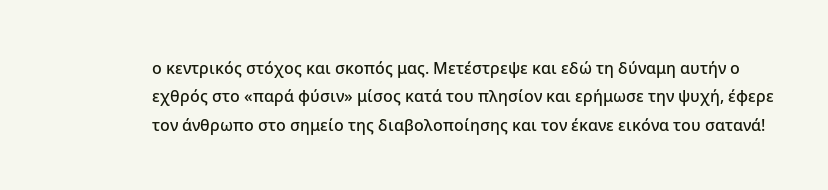ο κεντρικός στόχος και σκοπός μας. Μετέστρεψε και εδώ τη δύναμη αυτήν ο εχθρός στο «παρά φύσιν» μίσος κατά του πλησίον και ερήμωσε την ψυχή, έφερε τον άνθρωπο στο σημείο της διαβολοποίησης και τον έκανε εικόνα του σατανά!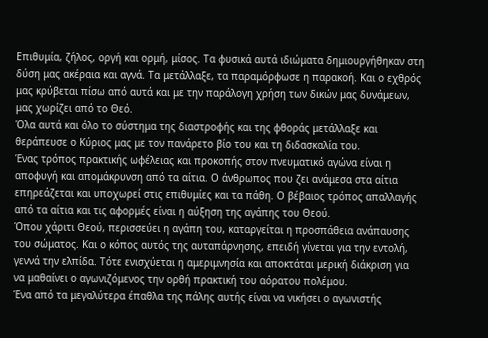Επιθυμία, ζήλος, οργή και ορμή, μίσος. Τα φυσικά αυτά ιδιώματα δημιουργήθηκαν στη δύση μας ακέραια και αγνά. Τα μετάλλαξε, τα παραμόρφωσε η παρακοή. Και ο εχθρός μας κρύβεται πίσω από αυτά και με την παράλογη χρήση των δικών μας δυνάμεων, μας χωρίζει από το Θεό.
Όλα αυτά και όλο το σύστημα της διαστροφής και της φθοράς μετάλλαξε και θεράπευσε ο Κύριος μας με τον πανάρετο βίο του και τη διδασκαλία του.
Ένας τρόπος πρακτικής ωφέλειας και προκοπής στον πνευματικό αγώνα είναι η αποφυγή και απομάκρυνση από τα αίτια. Ο άνθρωπος που ζει ανάμεσα στα αίτια επηρεάζεται και υποχωρεί στις επιθυμίες και τα πάθη. Ο βέβαιος τρόπος απαλλαγής από τα αίτια και τις αφορμές είναι η αύξηση της αγάπης του Θεού.
Όπου χάριτι Θεού, περισσεύει η αγάπη του, καταργείται η προσπάθεια ανάπαυσης του σώματος. Και ο κόπος αυτός της αυταπάρνησης, επειδή γίνεται για την εντολή, γεννά την ελπίδα. Τότε ενισχύεται η αμεριμνησία και αποκτάται μερική διάκριση για να μαθαίνει ο αγωνιζόμενος την ορθή πρακτική του αόρατου πολέμου.
Ένα από τα μεγαλύτερα έπαθλα της πάλης αυτής είναι να νικήσει ο αγωνιστής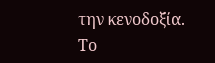την κενοδοξία. Το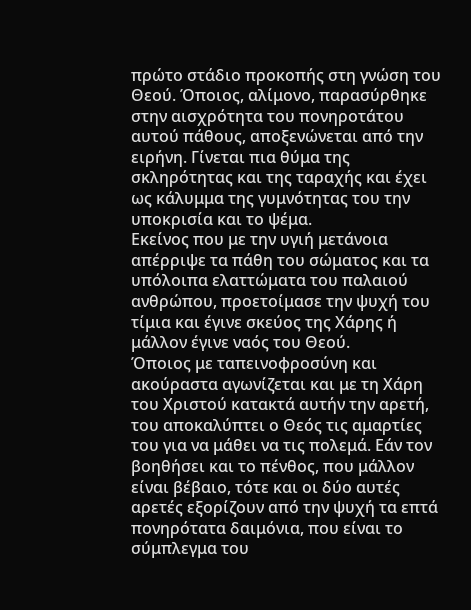πρώτο στάδιο προκοπής στη γνώση του Θεού. Όποιος, αλίμονο, παρασύρθηκε στην αισχρότητα του πονηροτάτου αυτού πάθους, αποξενώνεται από την ειρήνη. Γίνεται πια θύμα της σκληρότητας και της ταραχής και έχει ως κάλυμμα της γυμνότητας του την υποκρισία και το ψέμα.
Εκείνος που με την υγιή μετάνοια απέρριψε τα πάθη του σώματος και τα υπόλοιπα ελαττώματα του παλαιού ανθρώπου, προετοίμασε την ψυχή του τίμια και έγινε σκεύος της Χάρης ή μάλλον έγινε ναός του Θεού.
Όποιος με ταπεινοφροσύνη και ακούραστα αγωνίζεται και με τη Χάρη του Χριστού κατακτά αυτήν την αρετή, του αποκαλύπτει ο Θεός τις αμαρτίες του για να μάθει να τις πολεμά. Εάν τον βοηθήσει και το πένθος, που μάλλον είναι βέβαιο, τότε και οι δύο αυτές αρετές εξορίζουν από την ψυχή τα επτά πονηρότατα δαιμόνια, που είναι το σύμπλεγμα του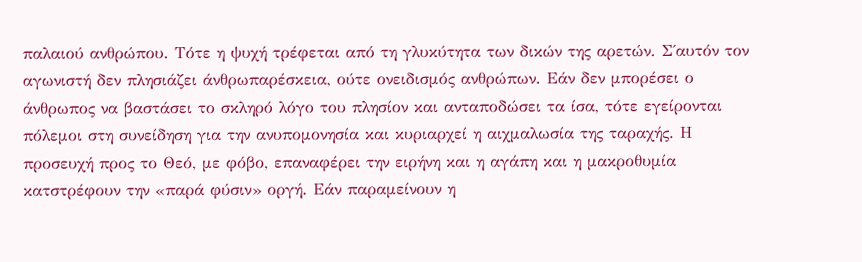παλαιού ανθρώπου. Τότε η ψυχή τρέφεται από τη γλυκύτητα των δικών της αρετών. Σ΄αυτόν τον αγωνιστή δεν πλησιάζει άνθρωπαρέσκεια, ούτε ονειδισμός ανθρώπων. Εάν δεν μπορέσει ο άνθρωπος να βαστάσει το σκληρό λόγο του πλησίον και ανταποδώσει τα ίσα, τότε εγείρονται πόλεμοι στη συνείδηση για την ανυπομονησία και κυριαρχεί η αιχμαλωσία της ταραχής. Η προσευχή προς το Θεό, με φόβο, επαναφέρει την ειρήνη και η αγάπη και η μακροθυμία κατστρέφουν την «παρά φύσιν» οργή. Εάν παραμείνουν η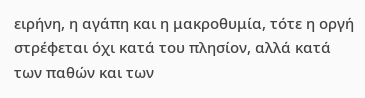ειρήνη, η αγάπη και η μακροθυμία, τότε η οργή στρέφεται όχι κατά του πλησίον, αλλά κατά των παθών και των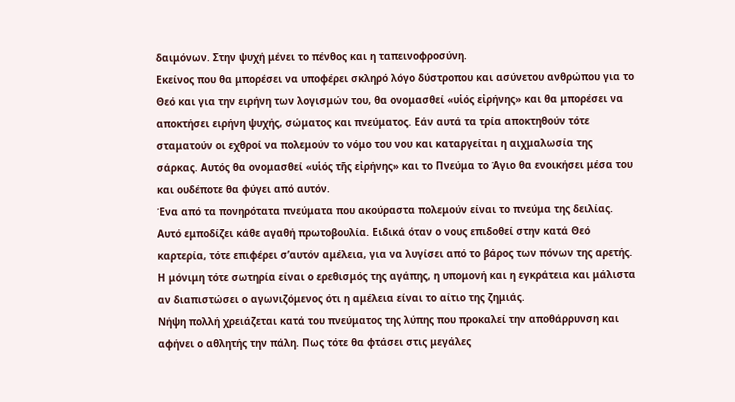δαιμόνων. Στην ψυχή μένει το πένθος και η ταπεινοφροσύνη.
Εκείνος που θα μπορέσει να υποφέρει σκληρό λόγο δύστροπου και ασύνετου ανθρώπου για το Θεό και για την ειρήνη των λογισμών του, θα ονομασθεί «υἱός εἰρήνης» και θα μπορέσει να αποκτήσει ειρήνη ψυχής, σώματος και πνεύματος. Εάν αυτά τα τρία αποκτηθούν τότε σταματούν οι εχθροί να πολεμούν το νόμο του νου και καταργείται η αιχμαλωσία της σάρκας. Αυτός θα ονομασθεί «υἱός τῆς εἰρήνης» και το Πνεύμα το Άγιο θα ενοικήσει μέσα του και ουδέποτε θα φύγει από αυτόν.
Ένα από τα πονηρότατα πνεύματα που ακούραστα πολεμούν είναι το πνεύμα της δειλίας. Αυτό εμποδίζει κάθε αγαθή πρωτοβουλία. Ειδικά όταν ο νους επιδοθεί στην κατά Θεό καρτερία, τότε επιφέρει σ’αυτόν αμέλεια, για να λυγίσει από το βάρος των πόνων της αρετής. Η μόνιμη τότε σωτηρία είναι ο ερεθισμός της αγάπης, η υπομονή και η εγκράτεια και μάλιστα αν διαπιστώσει ο αγωνιζόμενος ότι η αμέλεια είναι το αίτιο της ζημιάς.
Νήψη πολλή χρειάζεται κατά του πνεύματος της λύπης που προκαλεί την αποθάρρυνση και αφήνει ο αθλητής την πάλη. Πως τότε θα φτάσει στις μεγάλες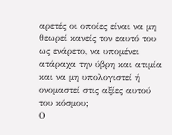αρετές οι οποίες είναι να μη θεωρεί κανείς τον εαυτό του ως ενάρετο, να υπομένει ατάραχα την ύβρη και ατιμία και να μη υπολογιστεί ή ονομαστεί στις αξίες αυτού του κόσμου;
Ο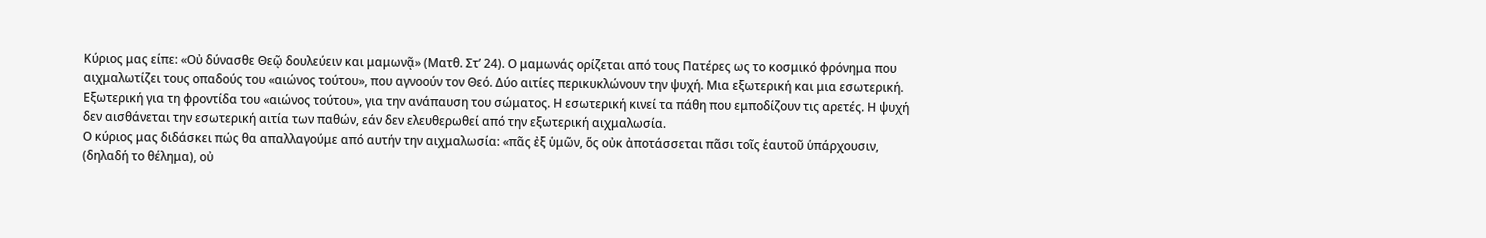Κύριος μας είπε: «Οὐ δύνασθε Θεῷ δουλεύειν και μαμωνᾷ» (Ματθ. Στ’ 24). Ο μαμωνάς ορίζεται από τους Πατέρες ως το κοσμικό φρόνημα που αιχμαλωτίζει τους οπαδούς του «αιώνος τούτου», που αγνοούν τον Θεό. Δύο αιτίες περικυκλώνουν την ψυχή. Μια εξωτερική και μια εσωτερική. Εξωτερική για τη φροντίδα του «αιώνος τούτου», για την ανάπαυση του σώματος. Η εσωτερική κινεί τα πάθη που εμποδίζουν τις αρετές. Η ψυχή δεν αισθάνεται την εσωτερική αιτία των παθών, εάν δεν ελευθερωθεί από την εξωτερική αιχμαλωσία.
Ο κύριος μας διδάσκει πώς θα απαλλαγούμε από αυτήν την αιχμαλωσία: «πᾶς ἐξ ὑμῶν, ὅς οὐκ ἀποτάσσεται πᾶσι τοῖς ἑαυτοῦ ὑπάρχουσιν, (δηλαδή το θέλημα), οὐ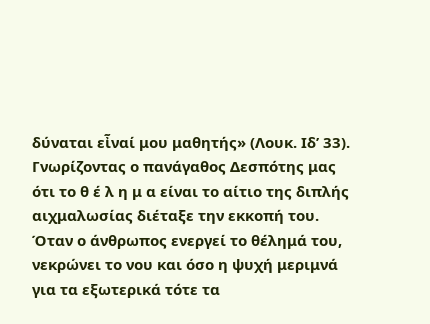δύναται εἶναί μου μαθητής» (Λουκ. Ιδ’ 33).
Γνωρίζοντας ο πανάγαθος Δεσπότης μας ότι το θ έ λ η μ α είναι το αίτιο της διπλής αιχμαλωσίας διέταξε την εκκοπή του. Όταν ο άνθρωπος ενεργεί το θέλημά του, νεκρώνει το νου και όσο η ψυχή μεριμνά για τα εξωτερικά τότε τα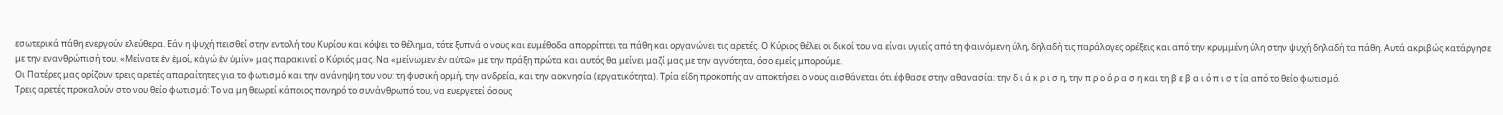εσωτερικά πάθη ενεργούν ελεύθερα. Εάν η ψυχή πεισθεί στην εντολή του Κυρίου και κόψει το θέλημα, τότε ξυπνά ο νους και ευμέθοδα απορρίπτει τα πάθη και οργανώνει τις αρετές. Ο Κύριος θέλει οι δικοί του να είναι υγιείς από τη φαινόμενη ύλη, δηλαδή τις παράλογες ορέξεις και από την κρυμμένη ύλη στην ψυχή δηλαδή τα πάθη. Αυτά ακριβώς κατάργησε με την ενανθρώπισή του. «Μείνατε ἐν ἐμοί, κἀγώ ἐν ὑμίν» μας παρακινεί ο Κύριός μας. Να «μείνωμεν ἐν αὐτῶ» με την πράξη πρώτα και αυτός θα μείνει μαζί μας με την αγνότητα, όσο εμείς μπορούμε.
Οι Πατέρες μας ορίζουν τρεις αρετές απαραίτητες για το φωτισμό και την ανάνηψη του νου: τη φυσική ορμή, την ανδρεία, και την αοκνησία (εργατικότητα). Τρία είδη προκοπής αν αποκτήσει ο νους αισθάνεται ότι έφθασε στην αθανασία: την δ ι ά κ ρ ι σ η, την π ρ ο ό ρ α σ η και τη β ε β α ι ό π ι σ τ ία από το θείο φωτισμό.
Τρεις αρετές προκαλούν στο νου θείο φωτισμό: Το να μη θεωρεί κάποιος πονηρό το συνάνθρωπό του, να ευεργετεί όσους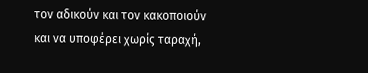τον αδικούν και τον κακοποιούν και να υποφέρει χωρίς ταραχή,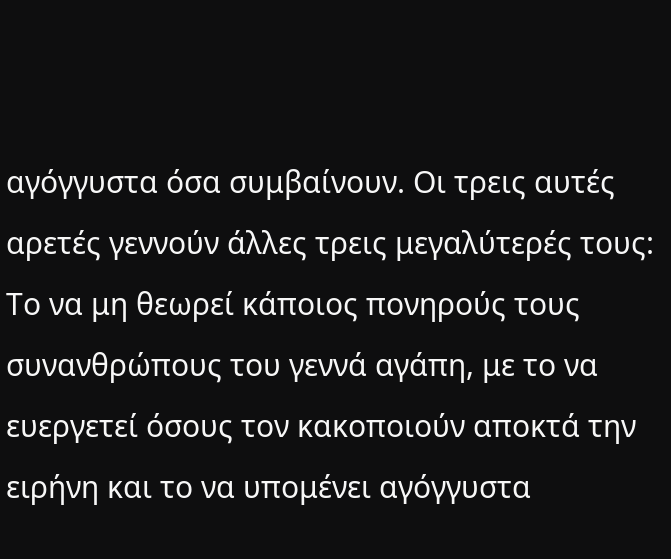αγόγγυστα όσα συμβαίνουν. Οι τρεις αυτές αρετές γεννούν άλλες τρεις μεγαλύτερές τους: Το να μη θεωρεί κάποιος πονηρούς τους συνανθρώπους του γεννά αγάπη, με το να ευεργετεί όσους τον κακοποιούν αποκτά την ειρήνη και το να υπομένει αγόγγυστα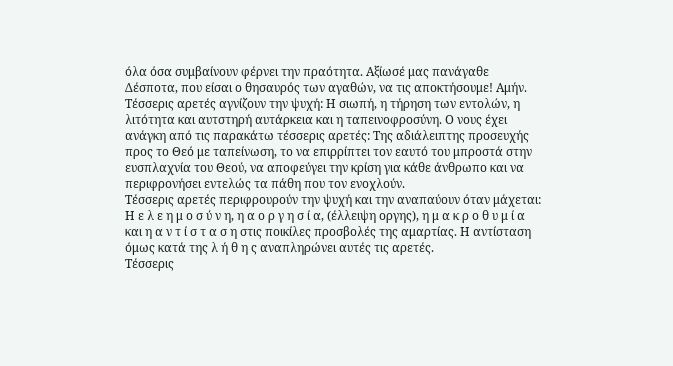όλα όσα συμβαίνουν φέρνει την πραότητα. Αξίωσέ μας πανάγαθε Δέσποτα, που είσαι ο θησαυρός των αγαθών, να τις αποκτήσουμε! Αμήν.
Τέσσερις αρετές αγνίζουν την ψυχή: Η σιωπή, η τήρηση των εντολών, η λιτότητα και αυτστηρή αυτάρκεια και η ταπεινοφροσύνη. Ο νους έχει ανάγκη από τις παρακάτω τέσσερις αρετές: Της αδιάλειπτης προσευχής προς το Θεό με ταπείνωση, το να επιρρίπτει τον εαυτό του μπροστά στην ευσπλαχνία του Θεού, να αποφεύγει την κρίση για κάθε άνθρωπο και να περιφρονήσει εντελώς τα πάθη που τον ενοχλούν.
Τέσσερις αρετές περιφρουρούν την ψυχή και την αναπαύουν όταν μάχεται: Η ε λ ε η μ ο σ ύ ν η, η α ο ρ γ η σ ί α, (έλλειψη οργης), η μ α κ ρ ο θ υ μ ί α και η α ν τ ί σ τ α σ η στις ποικίλες προσβολές της αμαρτίας. Η αντίσταση όμως κατά της λ ή θ η ς αναπληρώνει αυτές τις αρετές.
Τέσσερις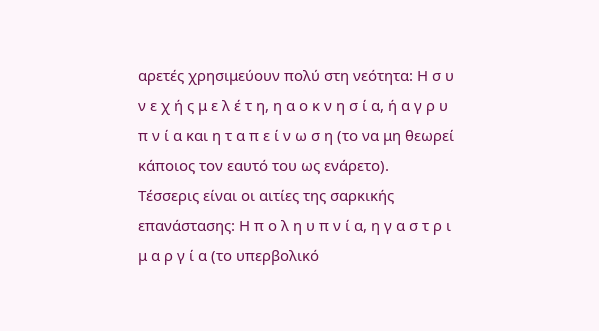αρετές χρησιμεύουν πολύ στη νεότητα: Η σ υ ν ε χ ή ς μ ε λ έ τ η, η α ο κ ν η σ ί α, ή α γ ρ υ π ν ί α και η τ α π ε ί ν ω σ η (το να μη θεωρεί κάποιος τον εαυτό του ως ενάρετο).
Τέσσερις είναι οι αιτίες της σαρκικής επανάστασης: Η π ο λ η υ π ν ί α, η γ α σ τ ρ ι μ α ρ γ ί α (το υπερβολικό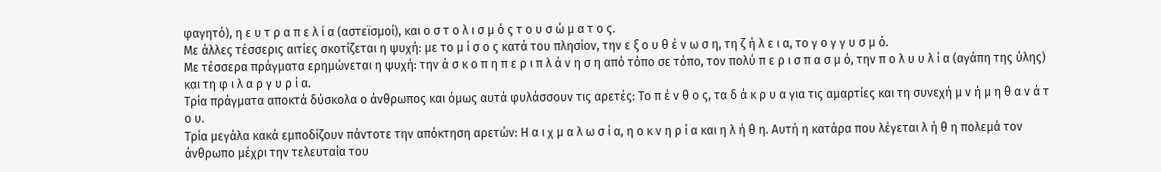φαγητό), η ε υ τ ρ α π ε λ ί α (αστεϊσμοί), και ο σ τ ο λ ι σ μ ό ς τ ο υ σ ώ μ α τ ο ς.
Με άλλες τέσσερις αιτίες σκοτίζεται η ψυχή: με το μ ί σ ο ς κατά του πλησίον, την ε ξ ο υ θ έ ν ω σ η, τη ζ ή λ ε ι α, το γ ο γ γ υ σ μ ό.
Με τέσσερα πράγματα ερημώνεται η ψυχή: την ά σ κ ο π η π ε ρ ι π λ ά ν η σ η από τόπο σε τόπο, τον πολύ π ε ρ ι σ π α σ μ ό, την π ο λ υ υ λ ί α (αγάπη της ύλης) και τη φ ι λ α ρ γ υ ρ ί α.
Τρία πράγματα αποκτά δύσκολα ο άνθρωπος και όμως αυτά φυλάσσουν τις αρετές: Το π έ ν θ ο ς, τα δ ά κ ρ υ α για τις αμαρτίες και τη συνεχή μ ν ή μ η θ α ν ά τ ο υ.
Τρία μεγάλα κακά εμποδίζουν πάντοτε την απόκτηση αρετών: Η α ι χ μ α λ ω σ ί α, η ο κ ν η ρ ί α και η λ ή θ η. Αυτή η κατάρα που λέγεται λ ή θ η πολεμά τον άνθρωπο μέχρι την τελευταία του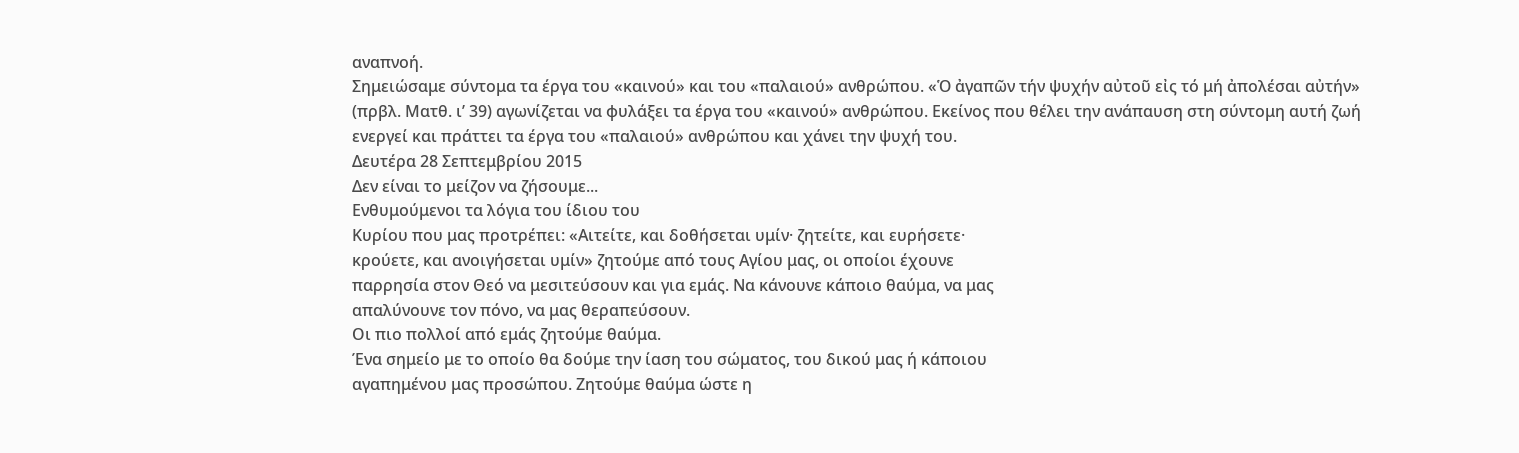αναπνοή.
Σημειώσαμε σύντομα τα έργα του «καινού» και του «παλαιού» ανθρώπου. «Ὁ ἀγαπῶν τήν ψυχήν αὐτοῦ εἰς τό μή ἀπολέσαι αὐτήν» (πρβλ. Ματθ. ι’ 39) αγωνίζεται να φυλάξει τα έργα του «καινού» ανθρώπου. Εκείνος που θέλει την ανάπαυση στη σύντομη αυτή ζωή ενεργεί και πράττει τα έργα του «παλαιού» ανθρώπου και χάνει την ψυχή του.
Δευτέρα 28 Σεπτεμβρίου 2015
Δεν είναι το μείζον να ζήσουμε...
Ενθυμούμενοι τα λόγια του ίδιου του
Κυρίου που μας προτρέπει: «Αιτείτε, και δοθήσεται υμίν· ζητείτε, και ευρήσετε·
κρούετε, και ανοιγήσεται υμίν» ζητούμε από τους Αγίου μας, οι οποίοι έχουνε
παρρησία στον Θεό να μεσιτεύσουν και για εμάς. Να κάνουνε κάποιο θαύμα, να μας
απαλύνουνε τον πόνο, να μας θεραπεύσουν.
Οι πιο πολλοί από εμάς ζητούμε θαύμα.
Ένα σημείο με το οποίο θα δούμε την ίαση του σώματος, του δικού μας ή κάποιου
αγαπημένου μας προσώπου. Ζητούμε θαύμα ώστε η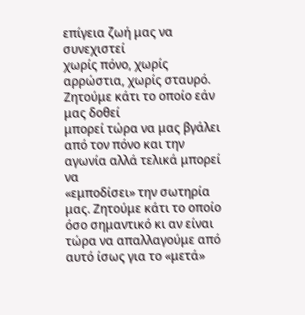επίγεια ζωή μας να συνεχιστεί
χωρίς πόνο, χωρίς αρρώστια, χωρίς σταυρό.
Ζητούμε κάτι το οποίο εάν μας δοθεί
μπορεί τώρα να μας βγάλει από τον πόνο και την αγωνία αλλά τελικά μπορεί να
«εμποδίσει» την σωτηρία μας. Ζητούμε κάτι το οποίο όσο σημαντικό κι αν είναι
τώρα να απαλλαγούμε από αυτό ίσως για το «μετά»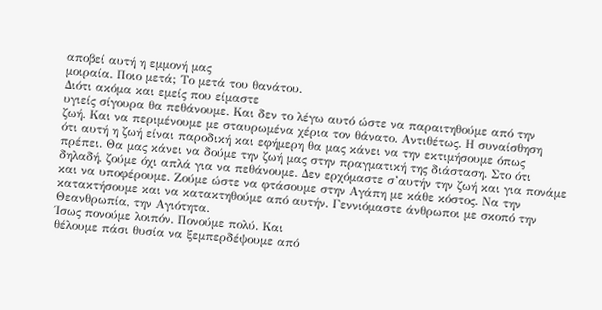αποβεί αυτή η εμμονή μας
μοιραία. Ποιο μετά; Το μετά του θανάτου.
Διότι ακόμα και εμείς που είμαστε
υγιείς σίγουρα θα πεθάνουμε. Και δεν το λέγω αυτό ώστε να παραιτηθούμε από την
ζωή. Και να περιμένουμε με σταυρωμένα χέρια τον θάνατο. Αντιθέτως. Η συναίσθηση
ότι αυτή η ζωή είναι παροδική και εφήμερη θα μας κάνει να την εκτιμήσουμε όπως
πρέπει. Θα μας κάνει να δούμε την ζωή μας στην πραγματική της διάσταση. Στο ότι
δηλαδή, ζούμε όχι απλά για να πεθάνουμε. Δεν ερχόμαστε σ’αυτήν την ζωή και για πονάμε
και να υποφέρουμε. Ζούμε ώστε να φτάσουμε στην Αγάπη με κάθε κόστος. Να την
κατακτήσουμε και να κατακτηθούμε από αυτήν. Γεννιόμαστε άνθρωποι με σκοπό την
Θεανθρωπία, την Αγιότητα.
Ίσως πονούμε λοιπόν. Πονούμε πολύ. Και
θέλουμε πάσι θυσία να ξεμπερδέψουμε από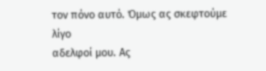τον πόνο αυτό. Όμως ας σκεφτούμε λίγο
αδελφοί μου. Ας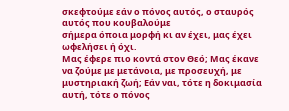σκεφτούμε εάν ο πόνος αυτός, ο σταυρός αυτός που κουβαλούμε
σήμερα όποια μορφή κι αν έχει, μας έχει ωφελήσει ή όχι.
Μας έφερε πιο κοντά στον Θεό; Μας έκανε
να ζούμε με μετάνοια, με προσευχή, με μυστηριακή ζωή; Εάν ναι, τότε η δοκιμασία
αυτή, τότε ο πόνος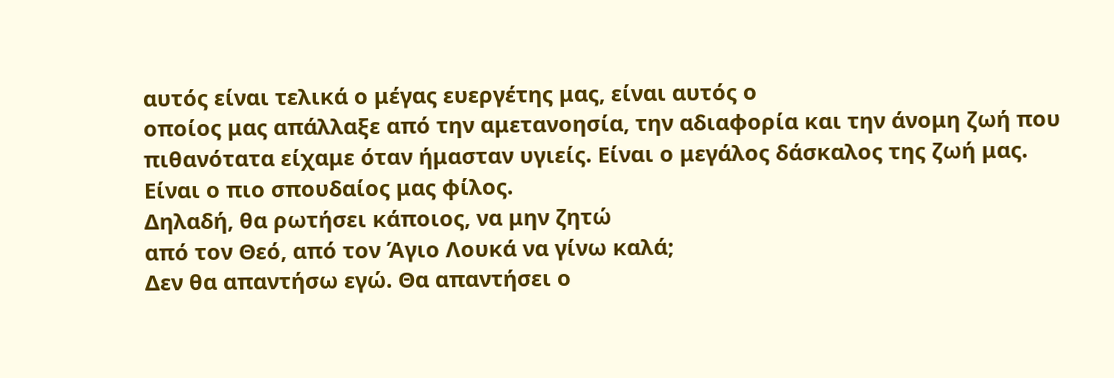αυτός είναι τελικά ο μέγας ευεργέτης μας, είναι αυτός ο
οποίος μας απάλλαξε από την αμετανοησία, την αδιαφορία και την άνομη ζωή που
πιθανότατα είχαμε όταν ήμασταν υγιείς. Είναι ο μεγάλος δάσκαλος της ζωή μας.
Είναι ο πιο σπουδαίος μας φίλος.
Δηλαδή, θα ρωτήσει κάποιος, να μην ζητώ
από τον Θεό, από τον Άγιο Λουκά να γίνω καλά;
Δεν θα απαντήσω εγώ. Θα απαντήσει ο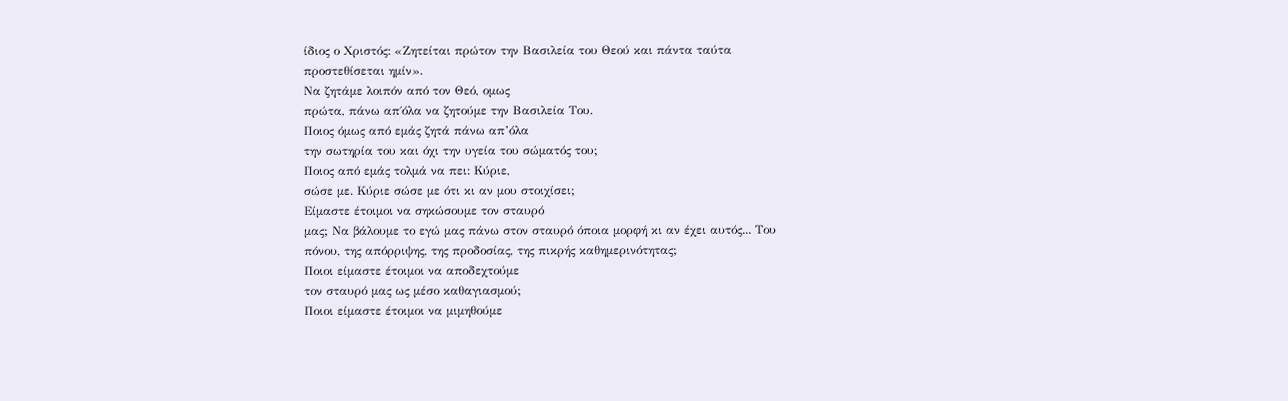ίδιος ο Χριστός: «Ζητείται πρώτον την Βασιλεία του Θεού και πάντα ταύτα
προστεθίσεται ημίν».
Να ζητάμε λοιπόν από τον Θεό, ομως
πρώτα, πάνω απ΄όλα να ζητούμε την Βασιλεία Του.
Ποιος όμως από εμάς ζητά πάνω απ’όλα
την σωτηρία του και όχι την υγεία του σώματός του;
Ποιος από εμάς τολμά να πει: Κύριε,
σώσε με. Κύριε σώσε με ότι κι αν μου στοιχίσει;
Είμαστε έτοιμοι να σηκώσουμε τον σταυρό
μας; Να βάλουμε το εγώ μας πάνω στον σταυρό όποια μορφή κι αν έχει αυτός... Του
πόνου, της απόρριψης, της προδοσίας, της πικρής καθημερινότητας;
Ποιοι είμαστε έτοιμοι να αποδεχτούμε
τον σταυρό μας ως μέσο καθαγιασμού;
Ποιοι είμαστε έτοιμοι να μιμηθούμε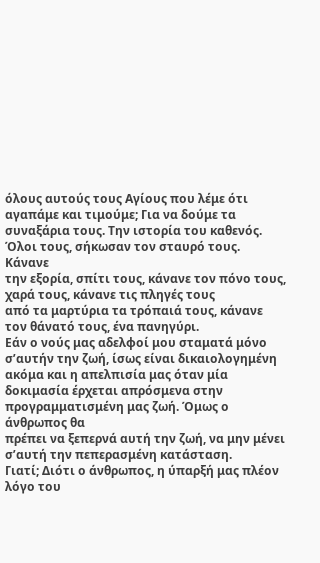όλους αυτούς τους Αγίους που λέμε ότι αγαπάμε και τιμούμε; Για να δούμε τα
συναξάρια τους. Την ιστορία του καθενός. Όλοι τους, σήκωσαν τον σταυρό τους. Κάνανε
την εξορία, σπίτι τους, κάνανε τον πόνο τους, χαρά τους, κάνανε τις πληγές τους
από τα μαρτύρια τα τρόπαιά τους, κάνανε τον θάνατό τους, ένα πανηγύρι.
Εάν ο νούς μας αδελφοί μου σταματά μόνο
σ’αυτήν την ζωή, ίσως είναι δικαιολογημένη ακόμα και η απελπισία μας όταν μία
δοκιμασία έρχεται απρόσμενα στην προγραμματισμένη μας ζωή. Όμως ο άνθρωπος θα
πρέπει να ξεπερνά αυτή την ζωή, να μην μένει σ’αυτή την πεπερασμένη κατάσταση.
Γιατί; Διότι ο άνθρωπος, η ύπαρξή μας πλέον λόγο του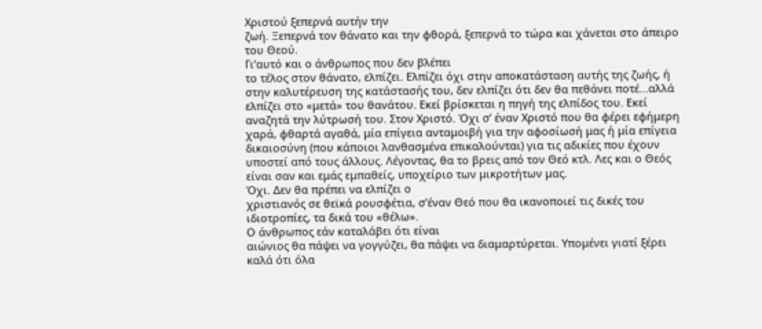Χριστού ξεπερνά αυτήν την
ζωή. Ξεπερνά τον θάνατο και την φθορά, ξεπερνά το τώρα και χάνεται στο άπειρο
του Θεού.
Γι’αυτό και ο άνθρωπος που δεν βλέπει
το τέλος στον θάνατο, ελπίζει. Ελπίζει όχι στην αποκατάσταση αυτής της ζωής, ή
στην καλυτέρευση της κατάστασής του, δεν ελπίζει ότι δεν θα πεθάνει ποτέ...αλλά
ελπίζει στο «μετά» του θανάτου. Εκεί βρίσκεται η πηγή της ελπίδος του. Εκεί
αναζητά την λύτρωσή του. Στον Χριστό. Όχι σ’ έναν Χριστό που θα φέρει εφήμερη
χαρά, φθαρτά αγαθά, μία επίγεια ανταμοιβή για την αφοσίωσή μας ή μία επίγεια
δικαιοσύνη (που κάποιοι λανθασμένα επικαλούνται) για τις αδικίες που έχουν
υποστεί από τους άλλους. Λέγοντας, θα το βρεις από τον Θεό κτλ. Λες και ο Θεός
είναι σαν και εμάς εμπαθείς, υποχείριο των μικροτήτων μας.
Όχι. Δεν θα πρέπει να ελπίζει ο
χριστιανός σε θεϊκά ρουσφέτια, σ’έναν Θεό που θα ικανοποιεί τις δικές του
ιδιοτροπίες, τα δικά του «θέλω».
Ο άνθρωπος εάν καταλάβει ότι είναι
αιώνιος θα πάψει να γογγύζει, θα πάψει να διαμαρτύρεται. Υπομένει γιατί ξέρει
καλά ότι όλα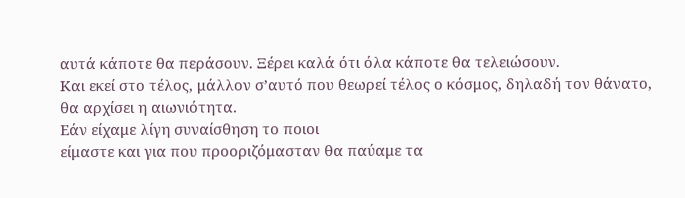αυτά κάποτε θα περάσουν. Ξέρει καλά ότι όλα κάποτε θα τελειώσουν.
Και εκεί στο τέλος, μάλλον σ’αυτό που θεωρεί τέλος ο κόσμος, δηλαδή τον θάνατο,
θα αρχίσει η αιωνιότητα.
Εάν είχαμε λίγη συναίσθηση το ποιοι
είμαστε και για που προοριζόμασταν θα παύαμε τα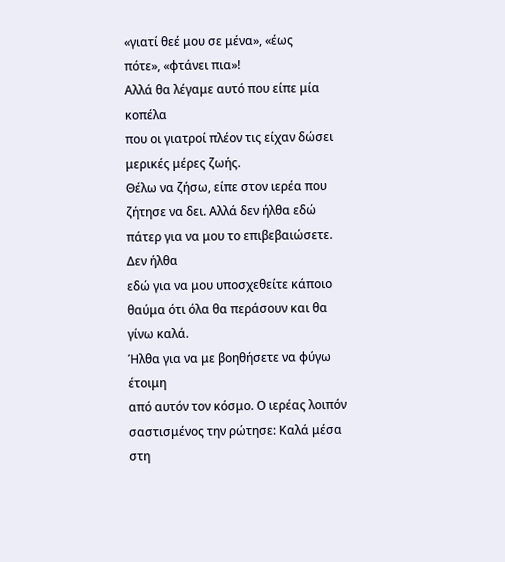«γιατί θεέ μου σε μένα», «έως
πότε», «φτάνει πια»!
Αλλά θα λέγαμε αυτό που είπε μία κοπέλα
που οι γιατροί πλέον τις είχαν δώσει μερικές μέρες ζωής.
Θέλω να ζήσω, είπε στον ιερέα που
ζήτησε να δει. Αλλά δεν ήλθα εδώ πάτερ για να μου το επιβεβαιώσετε. Δεν ήλθα
εδώ για να μου υποσχεθείτε κάποιο θαύμα ότι όλα θα περάσουν και θα γίνω καλά.
Ήλθα για να με βοηθήσετε να φύγω έτοιμη
από αυτόν τον κόσμο. Ο ιερέας λοιπόν σαστισμένος την ρώτησε: Καλά μέσα στη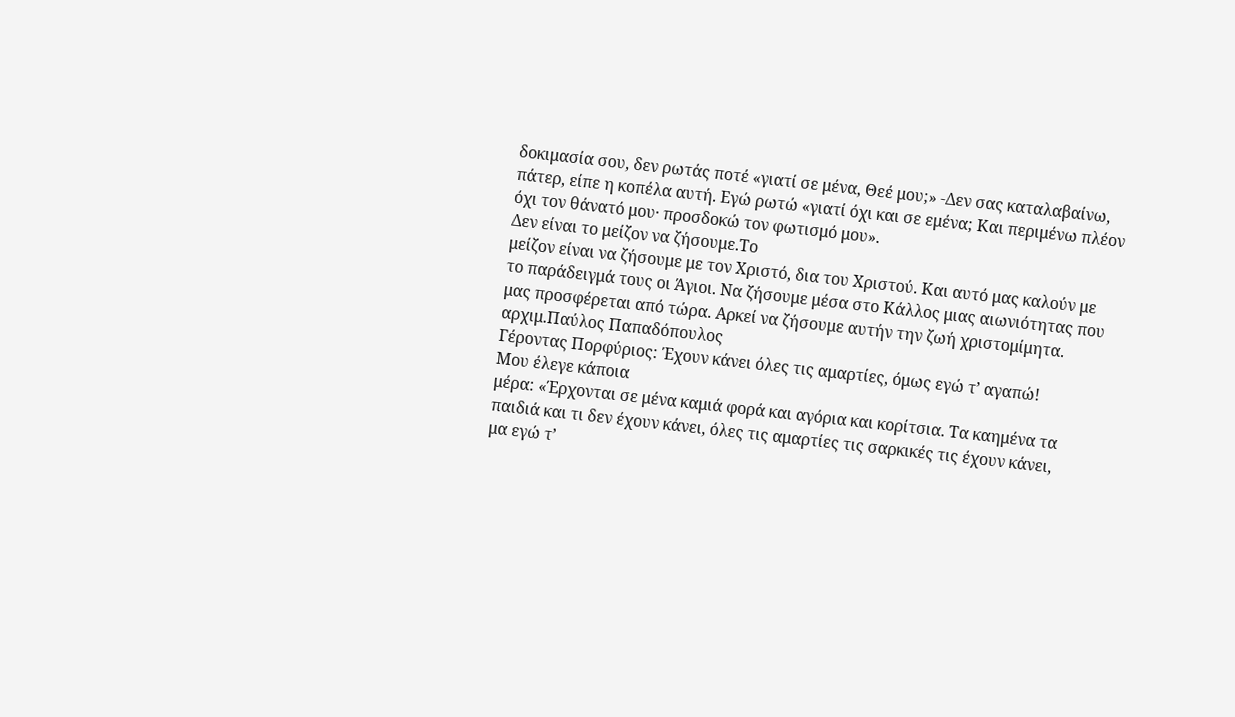δοκιμασία σου, δεν ρωτάς ποτέ «γιατί σε μένα, Θεέ μου;» -Δεν σας καταλαβαίνω,
πάτερ, είπε η κοπέλα αυτή. Εγώ ρωτώ «γιατί όχι και σε εμένα; Και περιμένω πλέον
όχι τον θάνατό μου· προσδοκώ τον φωτισμό μου».
Δεν είναι το μείζον να ζήσουμε.Το
μείζον είναι να ζήσουμε με τον Χριστό, δια του Χριστού. Και αυτό μας καλούν με
το παράδειγμά τους οι Άγιοι. Να ζήσουμε μέσα στο Κάλλος μιας αιωνιότητας που
μας προσφέρεται από τώρα. Αρκεί να ζήσουμε αυτήν την ζωή χριστομίμητα.
αρχιμ.Παύλος Παπαδόπουλος
Γέροντας Πορφύριος: Έχουν κάνει όλες τις αμαρτίες, όμως εγώ τ’ αγαπώ!
Μου έλεγε κάποια
μέρα: «Έρχονται σε μένα καμιά φορά και αγόρια και κορίτσια. Τα καημένα τα
παιδιά και τι δεν έχουν κάνει, όλες τις αμαρτίες τις σαρκικές τις έχουν κάνει,
μα εγώ τ’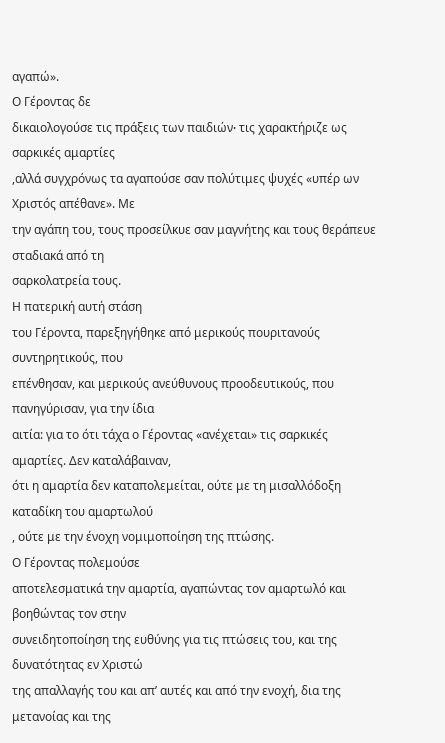αγαπώ».
Ο Γέροντας δε
δικαιολογούσε τις πράξεις των παιδιών∙ τις χαρακτήριζε ως σαρκικές αμαρτίες
,αλλά συγχρόνως τα αγαπούσε σαν πολύτιμες ψυχές «υπέρ ων Χριστός απέθανε». Με
την αγάπη του, τους προσείλκυε σαν μαγνήτης και τους θεράπευε σταδιακά από τη
σαρκολατρεία τους.
Η πατερική αυτή στάση
του Γέροντα, παρεξηγήθηκε από μερικούς πουριτανούς συντηρητικούς, που
επένθησαν, και μερικούς ανεύθυνους προοδευτικούς, που πανηγύρισαν, για την ίδια
αιτία: για το ότι τάχα ο Γέροντας «ανέχεται» τις σαρκικές αμαρτίες. Δεν καταλάβαιναν,
ότι η αμαρτία δεν καταπολεμείται, ούτε με τη μισαλλόδοξη καταδίκη του αμαρτωλού
, ούτε με την ένοχη νομιμοποίηση της πτώσης.
Ο Γέροντας πολεμούσε
αποτελεσματικά την αμαρτία, αγαπώντας τον αμαρτωλό και βοηθώντας τον στην
συνειδητοποίηση της ευθύνης για τις πτώσεις του, και της δυνατότητας εν Χριστώ
της απαλλαγής του και απ’ αυτές και από την ενοχή, δια της μετανοίας και της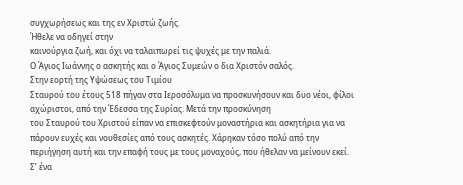συγχωρήσεως και της εν Χριστώ ζωής.
Ήθελε να οδηγεί στην
καινούργια ζωή, και όχι να ταλαιπωρεί τις ψυχές με την παλιά.
Ο Άγιος Ιωάννης ο ασκητής και ο Άγιος Συμεών ο δια Χριστόν σαλός.
Στην εορτή της Υψώσεως του Τιμίου
Σταυρού του έτους 518 πήγαν στα Ιεροσόλυμα να προσκυνήσουν και δυο νέοι, φίλοι
αχώριστοι, από την Έδεσσα της Συρίας. Μετά την προσκύνηση
του Σταυρού του Χριστού είπαν να επισκεφτούν μοναστήρια και ασκητήρια για να
πάρουν ευχές και νουθεσίες από τους ασκητές. Χάρηκαν τόσο πολύ από την
περιήγηση αυτή και την επαφή τους με τους μοναχούς, που ήθελαν να μείνουν εκεί.
Σ’ ένα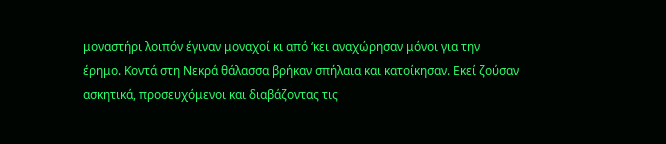μοναστήρι λοιπόν έγιναν μοναχοί κι από ‘κει αναχώρησαν μόνοι για την
έρημο. Κοντά στη Νεκρά θάλασσα βρήκαν σπήλαια και κατοίκησαν. Εκεί ζούσαν
ασκητικά, προσευχόμενοι και διαβάζοντας τις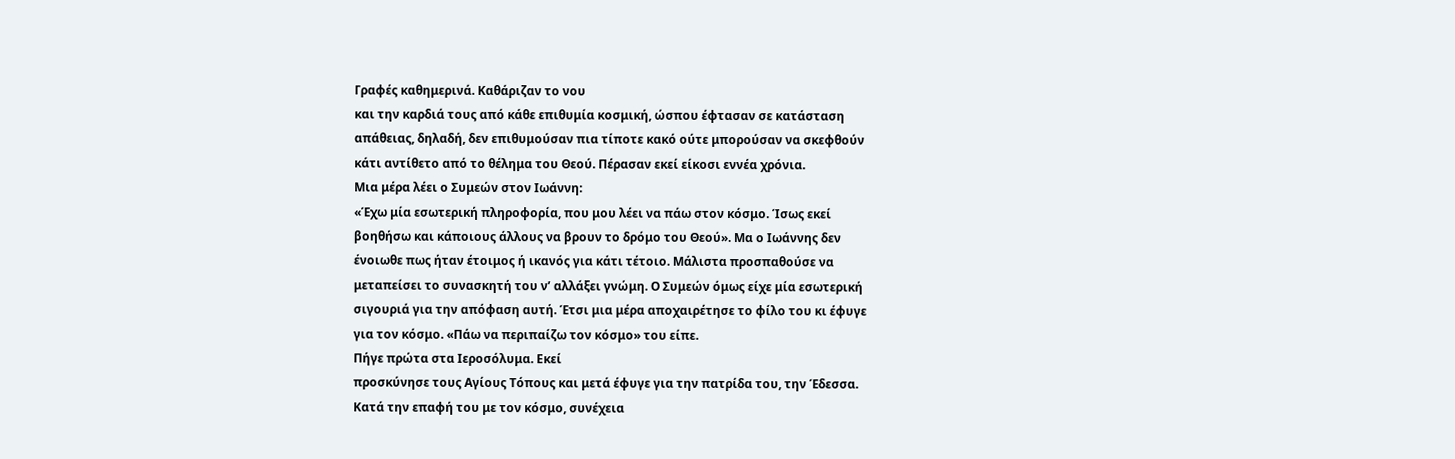Γραφές καθημερινά. Καθάριζαν το νου
και την καρδιά τους από κάθε επιθυμία κοσμική, ώσπου έφτασαν σε κατάσταση
απάθειας, δηλαδή, δεν επιθυμούσαν πια τίποτε κακό ούτε μπορούσαν να σκεφθούν
κάτι αντίθετο από το θέλημα του Θεού. Πέρασαν εκεί είκοσι εννέα χρόνια.
Μια μέρα λέει ο Συμεών στον Ιωάννη:
«Έχω μία εσωτερική πληροφορία, που μου λέει να πάω στον κόσμο. Ίσως εκεί
βοηθήσω και κάποιους άλλους να βρουν το δρόμο του Θεού». Μα ο Ιωάννης δεν
ένοιωθε πως ήταν έτοιμος ή ικανός για κάτι τέτοιο. Μάλιστα προσπαθούσε να
μεταπείσει το συνασκητή του ν’ αλλάξει γνώμη. Ο Συμεών όμως είχε μία εσωτερική
σιγουριά για την απόφαση αυτή. Έτσι μια μέρα αποχαιρέτησε το φίλο του κι έφυγε
για τον κόσμο. «Πάω να περιπαίζω τον κόσμο» του είπε.
Πήγε πρώτα στα Ιεροσόλυμα. Εκεί
προσκύνησε τους Αγίους Τόπους και μετά έφυγε για την πατρίδα του, την Έδεσσα.
Κατά την επαφή του με τον κόσμο, συνέχεια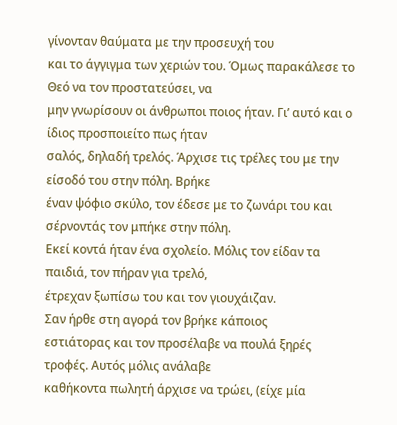γίνονταν θαύματα με την προσευχή του
και το άγγιγμα των χεριών του. Όμως παρακάλεσε το Θεό να τον προστατεύσει, να
μην γνωρίσουν οι άνθρωποι ποιος ήταν. Γι’ αυτό και ο ίδιος προσποιείτο πως ήταν
σαλός, δηλαδή τρελός. Άρχισε τις τρέλες του με την είσοδό του στην πόλη. Βρήκε
έναν ψόφιο σκύλο, τον έδεσε με το ζωνάρι του και σέρνοντάς τον μπήκε στην πόλη.
Εκεί κοντά ήταν ένα σχολείο. Μόλις τον είδαν τα παιδιά, τον πήραν για τρελό,
έτρεχαν ξωπίσω του και τον γιουχάιζαν.
Σαν ήρθε στη αγορά τον βρήκε κάποιος
εστιάτορας και τον προσέλαβε να πουλά ξηρές τροφές. Αυτός μόλις ανάλαβε
καθήκοντα πωλητή άρχισε να τρώει, (είχε μία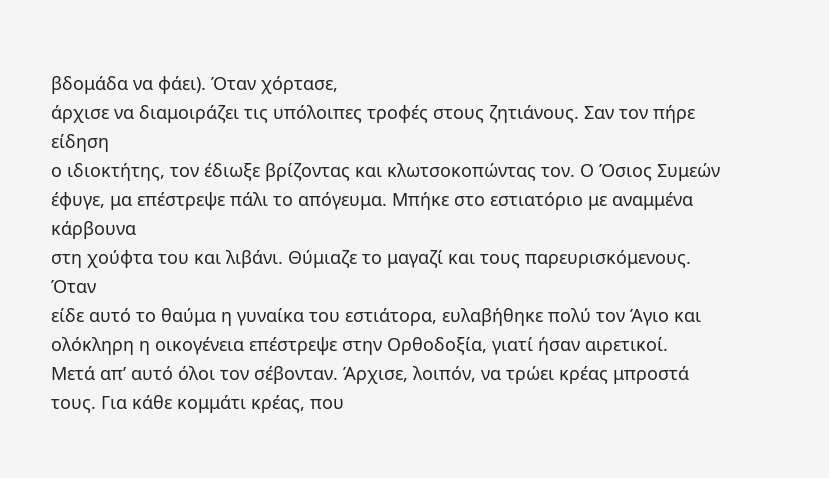βδομάδα να φάει). Όταν χόρτασε,
άρχισε να διαμοιράζει τις υπόλοιπες τροφές στους ζητιάνους. Σαν τον πήρε είδηση
ο ιδιοκτήτης, τον έδιωξε βρίζοντας και κλωτσοκοπώντας τον. Ο Όσιος Συμεών
έφυγε, μα επέστρεψε πάλι το απόγευμα. Μπήκε στο εστιατόριο με αναμμένα κάρβουνα
στη χούφτα του και λιβάνι. Θύμιαζε το μαγαζί και τους παρευρισκόμενους. Όταν
είδε αυτό το θαύμα η γυναίκα του εστιάτορα, ευλαβήθηκε πολύ τον Άγιο και
ολόκληρη η οικογένεια επέστρεψε στην Ορθοδοξία, γιατί ήσαν αιρετικοί.
Μετά απ’ αυτό όλοι τον σέβονταν. Άρχισε, λοιπόν, να τρώει κρέας μπροστά τους. Για κάθε κομμάτι κρέας, που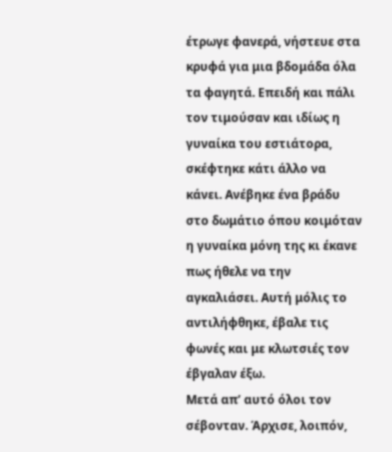έτρωγε φανερά, νήστευε στα κρυφά για μια βδομάδα όλα τα φαγητά. Επειδή και πάλι τον τιμούσαν και ιδίως η γυναίκα του εστιάτορα, σκέφτηκε κάτι άλλο να κάνει. Ανέβηκε ένα βράδυ στο δωμάτιο όπου κοιμόταν η γυναίκα μόνη της κι έκανε πως ήθελε να την αγκαλιάσει. Αυτή μόλις το αντιλήφθηκε, έβαλε τις φωνές και με κλωτσιές τον έβγαλαν έξω.
Μετά απ’ αυτό όλοι τον σέβονταν. Άρχισε, λοιπόν,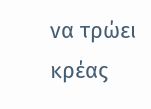να τρώει κρέας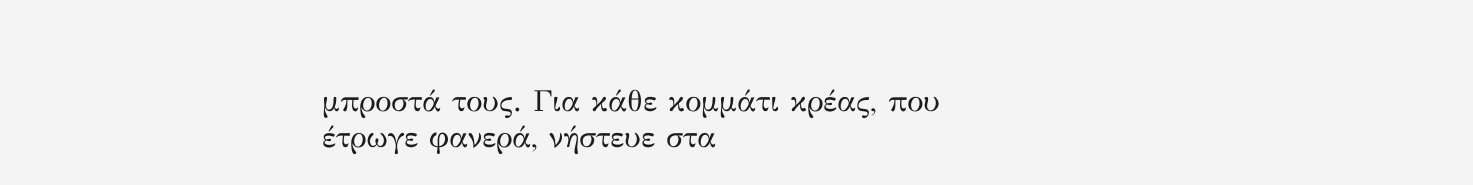μπροστά τους. Για κάθε κομμάτι κρέας, που έτρωγε φανερά, νήστευε στα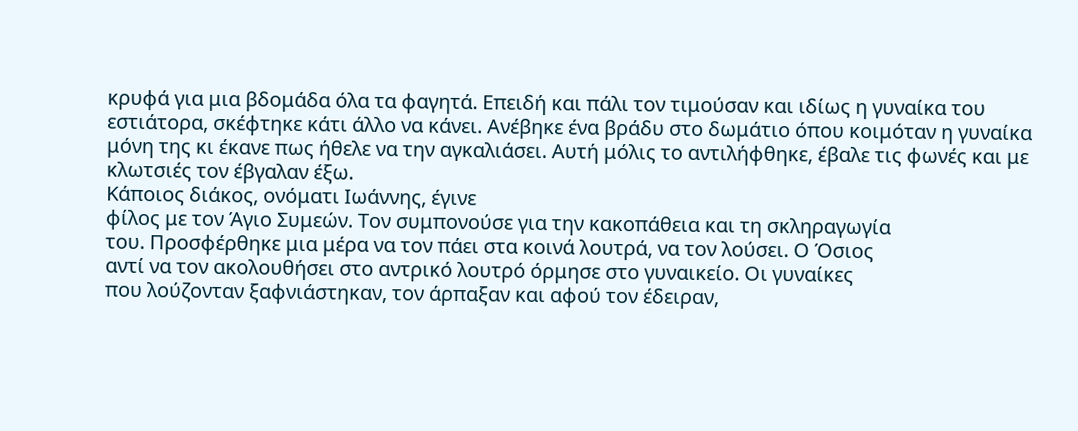κρυφά για μια βδομάδα όλα τα φαγητά. Επειδή και πάλι τον τιμούσαν και ιδίως η γυναίκα του εστιάτορα, σκέφτηκε κάτι άλλο να κάνει. Ανέβηκε ένα βράδυ στο δωμάτιο όπου κοιμόταν η γυναίκα μόνη της κι έκανε πως ήθελε να την αγκαλιάσει. Αυτή μόλις το αντιλήφθηκε, έβαλε τις φωνές και με κλωτσιές τον έβγαλαν έξω.
Κάποιος διάκος, ονόματι Ιωάννης, έγινε
φίλος με τον Άγιο Συμεών. Τον συμπονούσε για την κακοπάθεια και τη σκληραγωγία
του. Προσφέρθηκε μια μέρα να τον πάει στα κοινά λουτρά, να τον λούσει. Ο Όσιος
αντί να τον ακολουθήσει στο αντρικό λουτρό όρμησε στο γυναικείο. Οι γυναίκες
που λούζονταν ξαφνιάστηκαν, τον άρπαξαν και αφού τον έδειραν,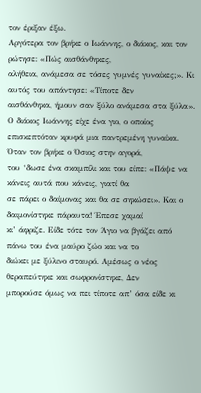τον έριξαν έξω.
Αργότερα τον βρήκε ο Ιωάννης, ο διάκος, και τον ρώτησε: «Πώς αισθάνθηκες,
αλήθεια, ανάμεσα σε τόσες γυμνές γυναίκες;». Κι αυτός του απάντησε: «Τίποτε δεν
αισθάνθηκα, ήμουν σαν ξύλο ανάμεσα στα ξύλα».
Ο διάκος Ιωάννης είχε ένα γιο, ο οποίος
επισκεπτόταν κρυφά μια παντρεμένη γυναίκα. Όταν τον βρήκε ο Όσιος στην αγορά,
του ‘δωσε ένα σκαμπίλι και του είπε: «Πάψε να κάνεις αυτά που κάνεις, γιατί θα
σε πάρει ο δαίμονας και θα σε σηκώσει». Και ο δαιμονίστηκε πάραυτα! Έπεσε χαμαί
κι’ άφριζε. Είδε τότε τον Άγιο να βγάζει από πάνω του ένα μαύρο ζώο και να το
διώκει με ξύλινο σταυρό. Αμέσως ο νέος θεραπεύτηκε και σωφρονίστηκε, Δεν
μπορούσε όμως να πει τίποτε απ’ όσα είδε κι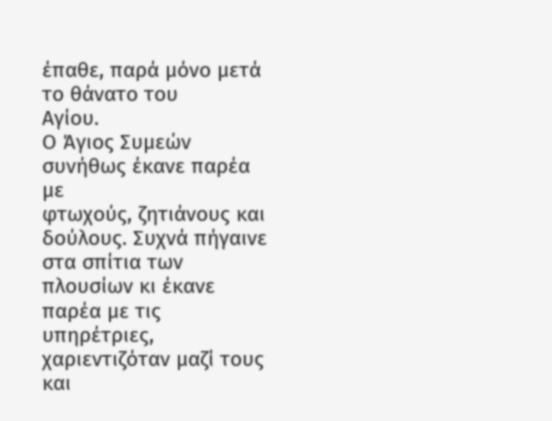έπαθε, παρά μόνο μετά το θάνατο του
Αγίου.
Ο Άγιος Συμεών συνήθως έκανε παρέα με
φτωχούς, ζητιάνους και δούλους. Συχνά πήγαινε στα σπίτια των πλουσίων κι έκανε
παρέα με τις υπηρέτριες, χαριεντιζόταν μαζί τους και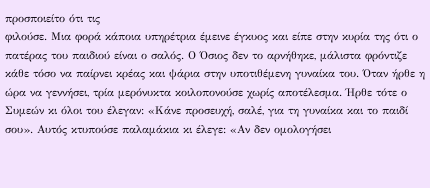προσποιείτο ότι τις
φιλούσε. Μια φορά κάποια υπηρέτρια έμεινε έγκυος και είπε στην κυρία της ότι ο
πατέρας του παιδιού είναι ο σαλός. Ο Όσιος δεν το αρνήθηκε, μάλιστα φρόντιζε
κάθε τόσο να παίρνει κρέας και ψάρια στην υποτιθέμενη γυναίκα του. Όταν ήρθε η
ώρα να γεννήσει, τρία μερόνυκτα κοιλοπονούσε χωρίς αποτέλεσμα. Ήρθε τότε ο
Συμεών κι όλοι του έλεγαν: «Κάνε προσευχή, σαλέ, για τη γυναίκα και το παιδί
σου». Αυτός κτυπούσε παλαμάκια κι έλεγε: «Αν δεν ομολογήσει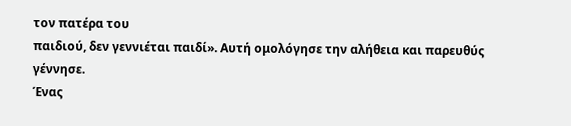τον πατέρα του
παιδιού, δεν γεννιέται παιδί». Αυτή ομολόγησε την αλήθεια και παρευθύς γέννησε.
Ένας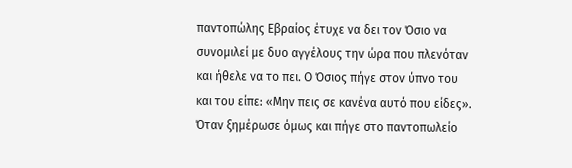παντοπώλης Εβραίος έτυχε να δει τον Όσιο να συνομιλεί με δυο αγγέλους την ώρα που πλενόταν και ήθελε να το πει. Ο Όσιος πήγε στον ύπνο του και του είπε: «Μην πεις σε κανένα αυτό που είδες». Όταν ξημέρωσε όμως και πήγε στο παντοπωλείο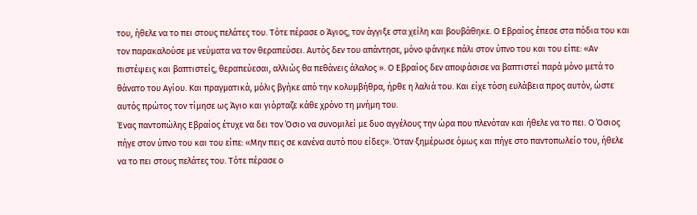του, ήθελε να το πει στους πελάτες του. Τότε πέρασε ο Άγιος, τον άγγιξε στα χείλη και βουβάθηκε. Ο Εβραίος έπεσε στα πόδια του και τον παρακαλούσε με νεύματα να τον θεραπεύσει. Αυτός δεν του απάντησε, μόνο φάνηκε πάλι στον ύπνο του και του είπε: «Αν πιστέψεις και βαπτιστείς, θεραπεύεσαι, αλλιώς θα πεθάνεις άλαλος ». Ο Εβραίος δεν αποφάσισε να βαπτιστεί παρά μόνο μετά το θάνατο του Αγίου. Και πραγματικά, μόλις βγήκε από την κολυμβήθρα, ήρθε η λαλιά του. Και είχε τόση ευλάβεια προς αυτόν, ώστε αυτός πρώτος τον τίμησε ως Άγιο και γιόρταζε κάθε χρόνο τη μνήμη του.
Ένας παντοπώλης Εβραίος έτυχε να δει τον Όσιο να συνομιλεί με δυο αγγέλους την ώρα που πλενόταν και ήθελε να το πει. Ο Όσιος πήγε στον ύπνο του και του είπε: «Μην πεις σε κανένα αυτό που είδες». Όταν ξημέρωσε όμως και πήγε στο παντοπωλείο του, ήθελε να το πει στους πελάτες του. Τότε πέρασε ο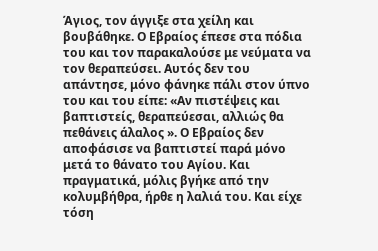Άγιος, τον άγγιξε στα χείλη και βουβάθηκε. Ο Εβραίος έπεσε στα πόδια του και τον παρακαλούσε με νεύματα να τον θεραπεύσει. Αυτός δεν του απάντησε, μόνο φάνηκε πάλι στον ύπνο του και του είπε: «Αν πιστέψεις και βαπτιστείς, θεραπεύεσαι, αλλιώς θα πεθάνεις άλαλος ». Ο Εβραίος δεν αποφάσισε να βαπτιστεί παρά μόνο μετά το θάνατο του Αγίου. Και πραγματικά, μόλις βγήκε από την κολυμβήθρα, ήρθε η λαλιά του. Και είχε τόση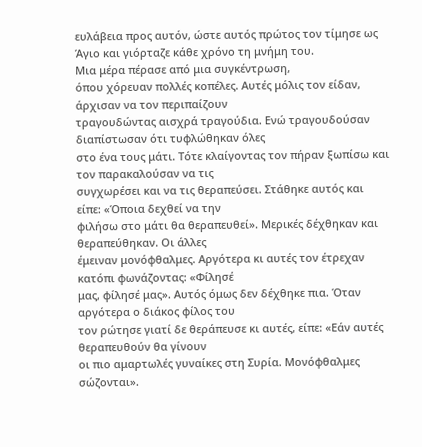ευλάβεια προς αυτόν, ώστε αυτός πρώτος τον τίμησε ως Άγιο και γιόρταζε κάθε χρόνο τη μνήμη του.
Μια μέρα πέρασε από μια συγκέντρωση,
όπου χόρευαν πολλές κοπέλες. Αυτές μόλις τον είδαν, άρχισαν να τον περιπαίζουν
τραγουδώντας αισχρά τραγούδια. Ενώ τραγουδούσαν διαπίστωσαν ότι τυφλώθηκαν όλες
στο ένα τους μάτι. Τότε κλαίγοντας τον πήραν ξωπίσω και τον παρακαλούσαν να τις
συγχωρέσει και να τις θεραπεύσει. Στάθηκε αυτός και είπε: «Όποια δεχθεί να την
φιλήσω στο μάτι θα θεραπευθεί». Μερικές δέχθηκαν και θεραπεύθηκαν. Οι άλλες
έμειναν μονόφθαλμες. Αργότερα κι αυτές τον έτρεχαν κατόπι φωνάζοντας: «Φίλησέ
μας, φίλησέ μας». Αυτός όμως δεν δέχθηκε πια. Όταν αργότερα ο διάκος φίλος του
τον ρώτησε γιατί δε θεράπευσε κι αυτές, είπε: «Εάν αυτές θεραπευθούν θα γίνουν
οι πιο αμαρτωλές γυναίκες στη Συρία. Μονόφθαλμες σώζονται».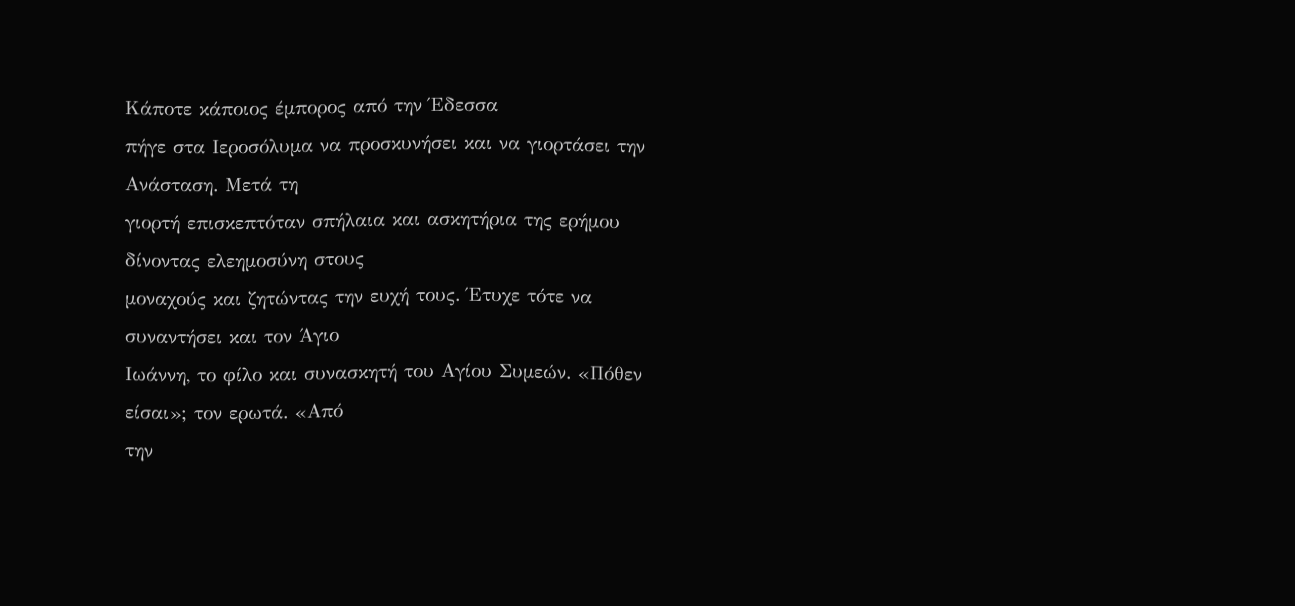Κάποτε κάποιος έμπορος από την Έδεσσα
πήγε στα Ιεροσόλυμα να προσκυνήσει και να γιορτάσει την Ανάσταση. Μετά τη
γιορτή επισκεπτόταν σπήλαια και ασκητήρια της ερήμου δίνοντας ελεημοσύνη στους
μοναχούς και ζητώντας την ευχή τους. Έτυχε τότε να συναντήσει και τον Άγιο
Ιωάννη, το φίλο και συνασκητή του Αγίου Συμεών. «Πόθεν είσαι»; τον ερωτά. «Από
την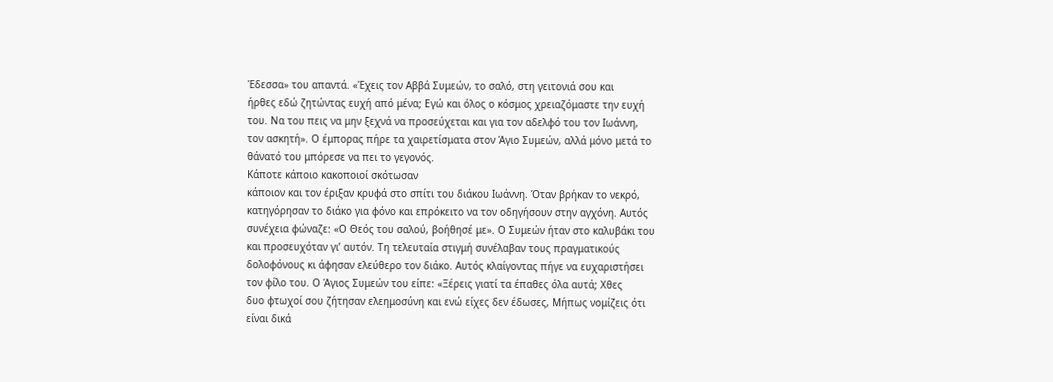Έδεσσα» του απαντά. «Έχεις τον Αββά Συμεών, το σαλό, στη γειτονιά σου και
ήρθες εδώ ζητώντας ευχή από μένα; Εγώ και όλος ο κόσμος χρειαζόμαστε την ευχή
του. Να του πεις να μην ξεχνά να προσεύχεται και για τον αδελφό του τον Ιωάννη,
τον ασκητή». Ο έμπορας πήρε τα χαιρετίσματα στον Άγιο Συμεών, αλλά μόνο μετά το
θάνατό του μπόρεσε να πει το γεγονός.
Κάποτε κάποιο κακοποιοί σκότωσαν
κάποιον και τον έριξαν κρυφά στο σπίτι του διάκου Ιωάννη. Όταν βρήκαν το νεκρό,
κατηγόρησαν το διάκο για φόνο και επρόκειτο να τον οδηγήσουν στην αγχόνη. Αυτός
συνέχεια φώναζε: «Ο Θεός του σαλού, βοήθησέ με». Ο Συμεών ήταν στο καλυβάκι του
και προσευχόταν γι’ αυτόν. Τη τελευταία στιγμή συνέλαβαν τους πραγματικούς
δολοφόνους κι άφησαν ελεύθερο τον διάκο. Αυτός κλαίγοντας πήγε να ευχαριστήσει
τον φίλο του. Ο Άγιος Συμεών του είπε: «Ξέρεις γιατί τα έπαθες όλα αυτά; Χθες
δυο φτωχοί σου ζήτησαν ελεημοσύνη και ενώ είχες δεν έδωσες, Μήπως νομίζεις ότι
είναι δικά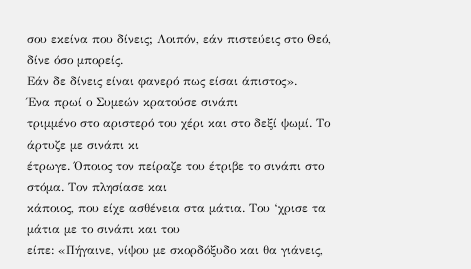σου εκείνα που δίνεις; Λοιπόν, εάν πιστεύεις στο Θεό, δίνε όσο μπορείς.
Εάν δε δίνεις είναι φανερό πως είσαι άπιστος».
Ένα πρωί ο Συμεών κρατούσε σινάπι
τριμμένο στο αριστερό του χέρι και στο δεξί ψωμί. Το άρτυζε με σινάπι κι
έτρωγε. Όποιος τον πείραζε του έτριβε το σινάπι στο στόμα. Τον πλησίασε και
κάποιος, που είχε ασθένεια στα μάτια. Του ‘χρισε τα μάτια με το σινάπι και του
είπε: «Πήγαινε, νίψου με σκορδόξυδο και θα γιάνεις,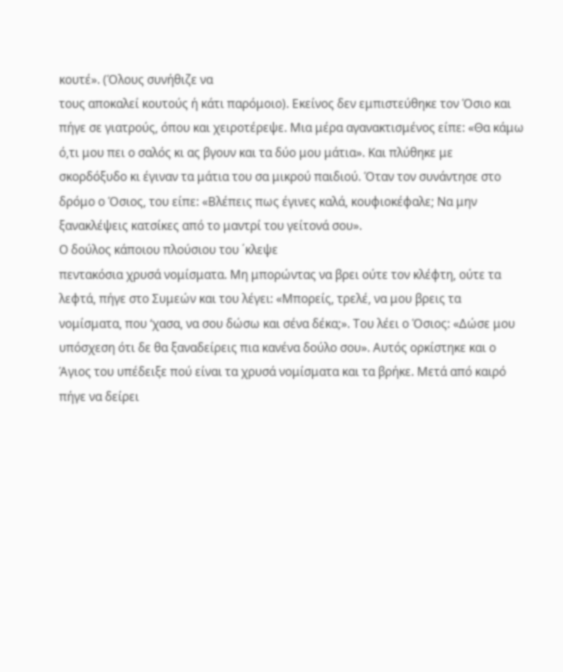κουτέ». (Όλους συνήθιζε να
τους αποκαλεί κουτούς ή κάτι παρόμοιο). Εκείνος δεν εμπιστεύθηκε τον Όσιο και
πήγε σε γιατρούς, όπου και χειροτέρεψε. Μια μέρα αγανακτισμένος είπε: «Θα κάμω
ό,τι μου πει ο σαλός κι ας βγουν και τα δύο μου μάτια». Και πλύθηκε με
σκορδόξυδο κι έγιναν τα μάτια του σα μικρού παιδιού. Όταν τον συνάντησε στο
δρόμο ο Όσιος, του είπε: «Βλέπεις πως έγινες καλά, κουφιοκέφαλε; Να μην
ξανακλέψεις κατσίκες από το μαντρί του γείτονά σου».
Ο δούλος κάποιου πλούσιου του ΄κλεψε
πεντακόσια χρυσά νομίσματα. Μη μπορώντας να βρει ούτε τον κλέφτη, ούτε τα
λεφτά, πήγε στο Συμεών και του λέγει: «Μπορείς, τρελέ, να μου βρεις τα
νομίσματα, που ‘χασα, να σου δώσω και σένα δέκα;». Του λέει ο Όσιος: «Δώσε μου
υπόσχεση ότι δε θα ξαναδείρεις πια κανένα δούλο σου». Αυτός ορκίστηκε και ο
Άγιος του υπέδειξε πού είναι τα χρυσά νομίσματα και τα βρήκε. Μετά από καιρό
πήγε να δείρει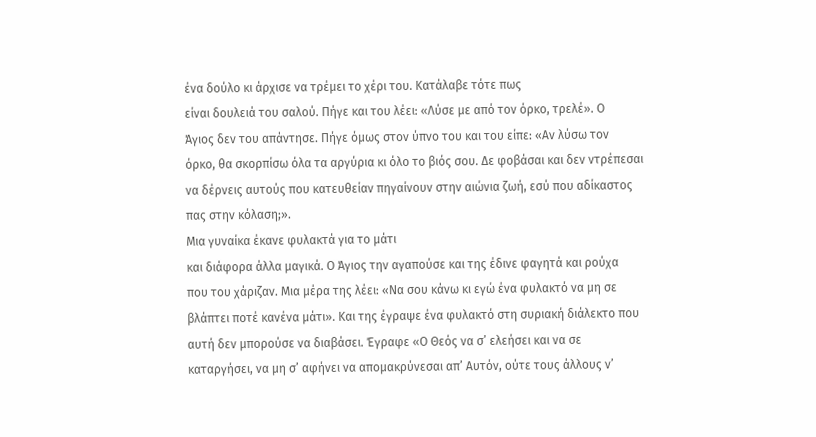ένα δούλο κι άρχισε να τρέμει το χέρι του. Κατάλαβε τότε πως
είναι δουλειά του σαλού. Πήγε και του λέει: «Λύσε με από τον όρκο, τρελέ». Ο
Άγιος δεν του απάντησε. Πήγε όμως στον ύπνο του και του είπε: «Αν λύσω τον
όρκο, θα σκορπίσω όλα τα αργύρια κι όλο το βιός σου. Δε φοβάσαι και δεν ντρέπεσαι
να δέρνεις αυτούς που κατευθείαν πηγαίνουν στην αιώνια ζωή, εσύ που αδίκαστος
πας στην κόλαση;».
Μια γυναίκα έκανε φυλακτά για το μάτι
και διάφορα άλλα μαγικά. Ο Άγιος την αγαπούσε και της έδινε φαγητά και ρούχα
που του χάριζαν. Μια μέρα της λέει: «Να σου κάνω κι εγώ ένα φυλακτό να μη σε
βλάπτει ποτέ κανένα μάτι». Και της έγραψε ένα φυλακτό στη συριακή διάλεκτο που
αυτή δεν μπορούσε να διαβάσει. Έγραφε «Ο Θεός να σ’ ελεήσει και να σε
καταργήσει, να μη σ’ αφήνει να απομακρύνεσαι απ’ Αυτόν, ούτε τους άλλους ν’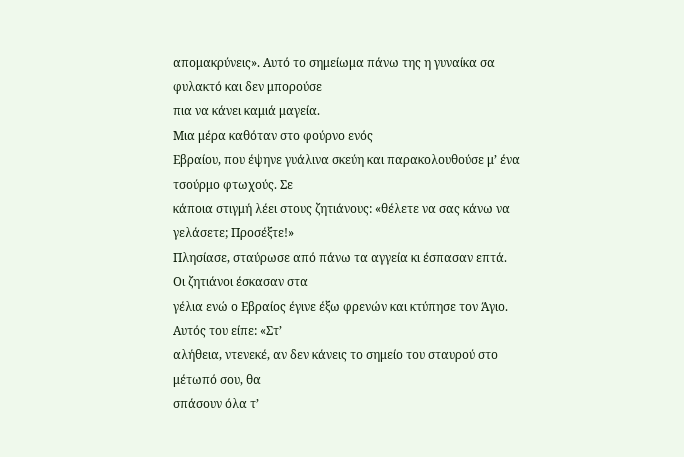απομακρύνεις». Αυτό το σημείωμα πάνω της η γυναίκα σα φυλακτό και δεν μπορούσε
πια να κάνει καμιά μαγεία.
Μια μέρα καθόταν στο φούρνο ενός
Εβραίου, που έψηνε γυάλινα σκεύη και παρακολουθούσε μ’ ένα τσούρμο φτωχούς. Σε
κάποια στιγμή λέει στους ζητιάνους: «θέλετε να σας κάνω να γελάσετε; Προσέξτε!»
Πλησίασε, σταύρωσε από πάνω τα αγγεία κι έσπασαν επτά. Οι ζητιάνοι έσκασαν στα
γέλια ενώ ο Εβραίος έγινε έξω φρενών και κτύπησε τον Άγιο. Αυτός του είπε: «Στ’
αλήθεια, ντενεκέ, αν δεν κάνεις το σημείο του σταυρού στο μέτωπό σου, θα
σπάσουν όλα τ’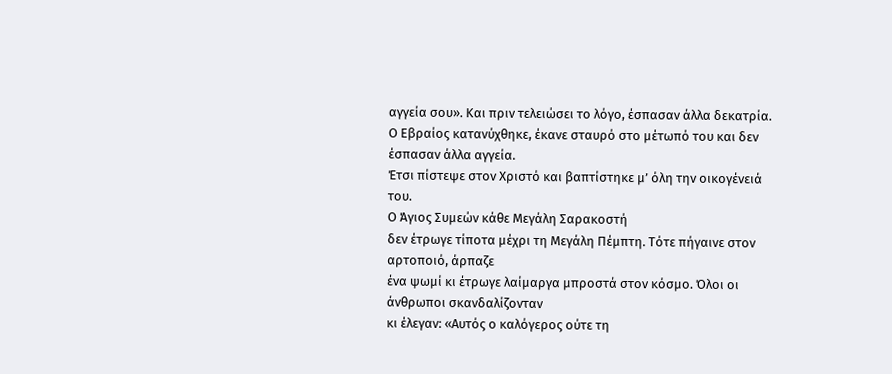αγγεία σου». Και πριν τελειώσει το λόγο, έσπασαν άλλα δεκατρία.
Ο Εβραίος κατανύχθηκε, έκανε σταυρό στο μέτωπό του και δεν έσπασαν άλλα αγγεία.
Έτσι πίστεψε στον Χριστό και βαπτίστηκε μ’ όλη την οικογένειά του.
Ο Άγιος Συμεών κάθε Μεγάλη Σαρακοστή
δεν έτρωγε τίποτα μέχρι τη Μεγάλη Πέμπτη. Τότε πήγαινε στον αρτοποιό, άρπαζε
ένα ψωμί κι έτρωγε λαίμαργα μπροστά στον κόσμο. Όλοι οι άνθρωποι σκανδαλίζονταν
κι έλεγαν: «Αυτός ο καλόγερος ούτε τη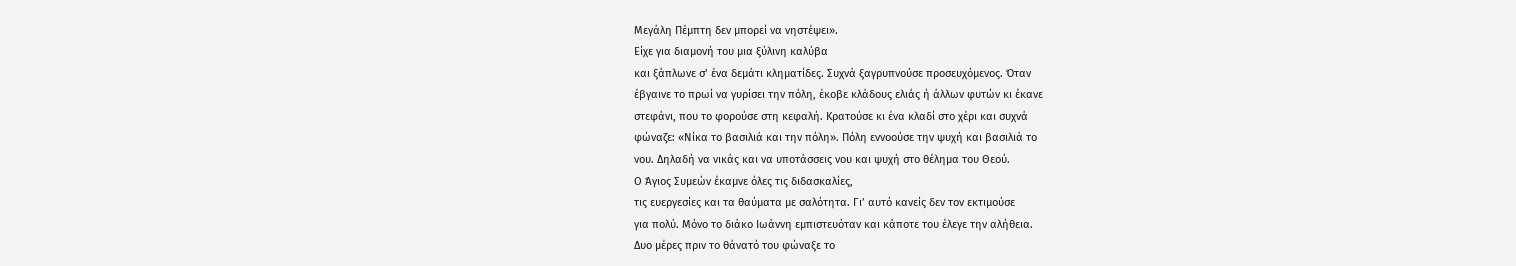Μεγάλη Πέμπτη δεν μπορεί να νηστέψει».
Είχε για διαμονή του μια ξύλινη καλύβα
και ξάπλωνε σ’ ένα δεμάτι κληματίδες. Συχνά ξαγρυπνούσε προσευχόμενος. Όταν
έβγαινε το πρωί να γυρίσει την πόλη, έκοβε κλάδους ελιάς ή άλλων φυτών κι έκανε
στεφάνι, που το φορούσε στη κεφαλή. Κρατούσε κι ένα κλαδί στο χέρι και συχνά
φώναζε: «Νίκα το βασιλιά και την πόλη». Πόλη εννοούσε την ψυχή και βασιλιά το
νου. Δηλαδή να νικάς και να υποτάσσεις νου και ψυχή στο θέλημα του Θεού.
Ο Άγιος Συμεών έκαμνε όλες τις διδασκαλίες,
τις ευεργεσίες και τα θαύματα με σαλότητα. Γι’ αυτό κανείς δεν τον εκτιμούσε
για πολύ. Μόνο το διάκο Ιωάννη εμπιστευόταν και κάποτε του έλεγε την αλήθεια.
Δυο μέρες πριν το θάνατό του φώναξε το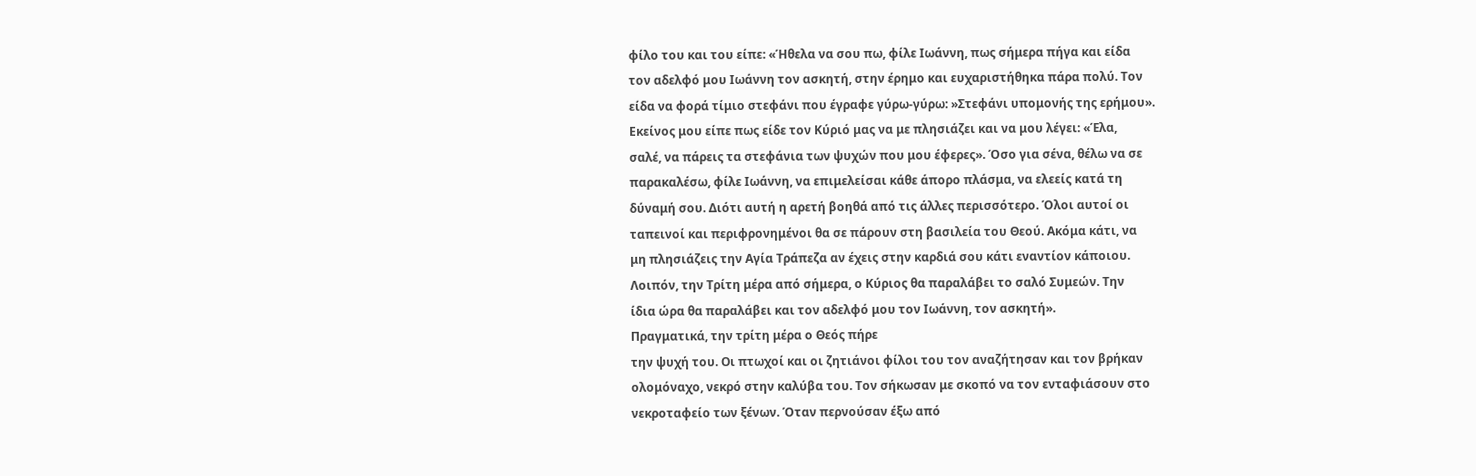φίλο του και του είπε: «Ήθελα να σου πω, φίλε Ιωάννη, πως σήμερα πήγα και είδα
τον αδελφό μου Ιωάννη τον ασκητή, στην έρημο και ευχαριστήθηκα πάρα πολύ. Τον
είδα να φορά τίμιο στεφάνι που έγραφε γύρω-γύρω: »Στεφάνι υπομονής της ερήμου».
Εκείνος μου είπε πως είδε τον Κύριό μας να με πλησιάζει και να μου λέγει: «Έλα,
σαλέ, να πάρεις τα στεφάνια των ψυχών που μου έφερες». Όσο για σένα, θέλω να σε
παρακαλέσω, φίλε Ιωάννη, να επιμελείσαι κάθε άπορο πλάσμα, να ελεείς κατά τη
δύναμή σου. Διότι αυτή η αρετή βοηθά από τις άλλες περισσότερο. Όλοι αυτοί οι
ταπεινοί και περιφρονημένοι θα σε πάρουν στη βασιλεία του Θεού. Ακόμα κάτι, να
μη πλησιάζεις την Αγία Τράπεζα αν έχεις στην καρδιά σου κάτι εναντίον κάποιου.
Λοιπόν, την Τρίτη μέρα από σήμερα, ο Κύριος θα παραλάβει το σαλό Συμεών. Την
ίδια ώρα θα παραλάβει και τον αδελφό μου τον Ιωάννη, τον ασκητή».
Πραγματικά, την τρίτη μέρα ο Θεός πήρε
την ψυχή του. Οι πτωχοί και οι ζητιάνοι φίλοι του τον αναζήτησαν και τον βρήκαν
ολομόναχο, νεκρό στην καλύβα του. Τον σήκωσαν με σκοπό να τον ενταφιάσουν στο
νεκροταφείο των ξένων. Όταν περνούσαν έξω από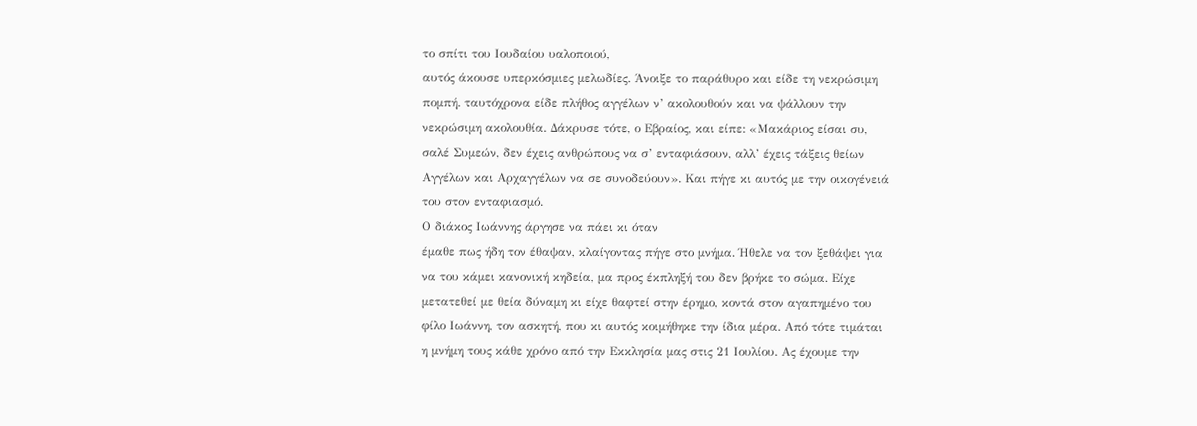το σπίτι του Ιουδαίου υαλοποιού,
αυτός άκουσε υπερκόσμιες μελωδίες. Άνοιξε το παράθυρο και είδε τη νεκρώσιμη
πομπή. ταυτόχρονα είδε πλήθος αγγέλων ν’ ακολουθούν και να ψάλλουν την
νεκρώσιμη ακολουθία. Δάκρυσε τότε, ο Εβραίος, και είπε: «Μακάριος είσαι συ,
σαλέ Συμεών, δεν έχεις ανθρώπους να σ’ ενταφιάσουν, αλλ’ έχεις τάξεις θείων
Αγγέλων και Αρχαγγέλων να σε συνοδεύουν». Και πήγε κι αυτός με την οικογένειά
του στον ενταφιασμό.
Ο διάκος Ιωάννης άργησε να πάει κι όταν
έμαθε πως ήδη τον έθαψαν, κλαίγοντας πήγε στο μνήμα. Ήθελε να τον ξεθάψει για
να του κάμει κανονική κηδεία, μα προς έκπληξή του δεν βρήκε το σώμα. Είχε
μετατεθεί με θεία δύναμη κι είχε θαφτεί στην έρημο, κοντά στον αγαπημένο του
φίλο Ιωάννη, τον ασκητή, που κι αυτός κοιμήθηκε την ίδια μέρα. Από τότε τιμάται
η μνήμη τους κάθε χρόνο από την Εκκλησία μας στις 21 Ιουλίου. Ας έχουμε την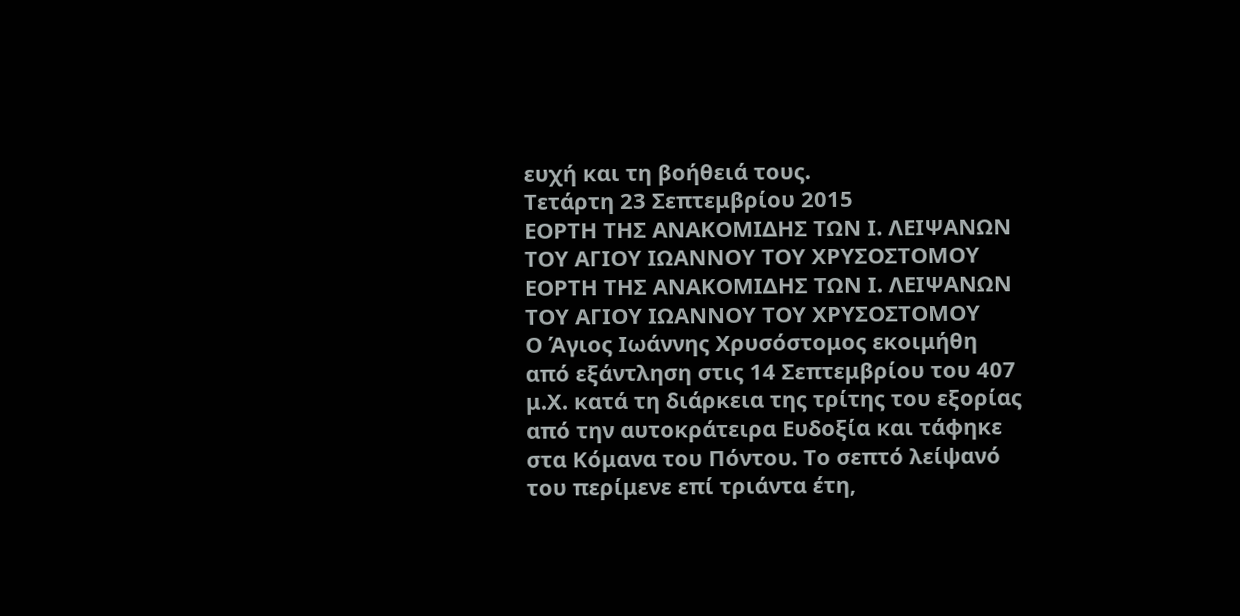ευχή και τη βοήθειά τους.
Τετάρτη 23 Σεπτεμβρίου 2015
ΕΟΡΤΗ ΤΗΣ ΑΝΑΚΟΜΙΔΗΣ ΤΩΝ Ι. ΛΕΙΨΑΝΩΝ ΤΟΥ ΑΓΙΟΥ ΙΩΑΝΝΟΥ ΤΟΥ ΧΡΥΣΟΣΤΟΜΟΥ
ΕΟΡΤΗ ΤΗΣ ΑΝΑΚΟΜΙΔΗΣ ΤΩΝ Ι. ΛΕΙΨΑΝΩΝ
ΤΟΥ ΑΓΙΟΥ ΙΩΑΝΝΟΥ ΤΟΥ ΧΡΥΣΟΣΤΟΜΟΥ
Ο Άγιος Ιωάννης Χρυσόστομος εκοιμήθη από εξάντληση στις 14 Σεπτεμβρίου του 407 μ.Χ. κατά τη διάρκεια της τρίτης του εξορίας από την αυτοκράτειρα Ευδοξία και τάφηκε στα Κόμανα του Πόντου. Το σεπτό λείψανό του περίμενε επί τριάντα έτη,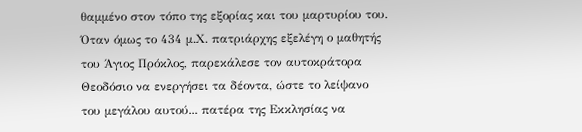θαμμένο στον τόπο της εξορίας και του μαρτυρίου του. Όταν όμως το 434 μ.Χ. πατριάρχης εξελέγη ο μαθητής του Άγιος Πρόκλος, παρεκάλεσε τον αυτοκράτορα Θεοδόσιο να ενεργήσει τα δέοντα, ώστε το λείψανο του μεγάλου αυτού... πατέρα της Εκκλησίας να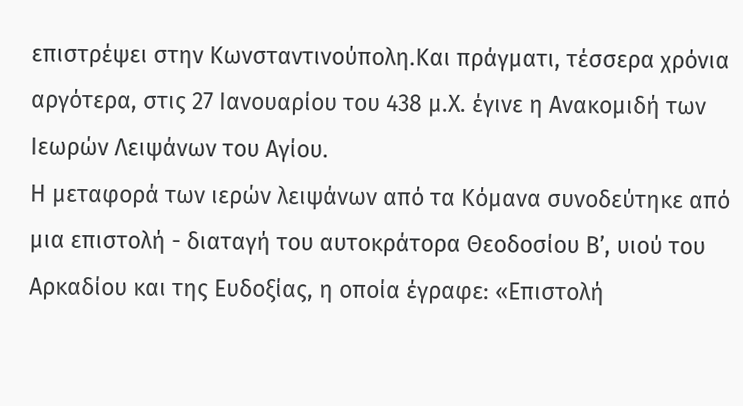επιστρέψει στην Κωνσταντινούπολη.Και πράγματι, τέσσερα χρόνια αργότερα, στις 27 Ιανουαρίου του 438 μ.Χ. έγινε η Ανακομιδή των Ιεωρών Λειψάνων του Αγίου.
Η μεταφορά των ιερών λειψάνων από τα Κόμανα συνοδεύτηκε από μια επιστολή - διαταγή του αυτοκράτορα Θεοδοσίου Β’, υιού του Αρκαδίου και της Ευδοξίας, η οποία έγραφε: «Επιστολή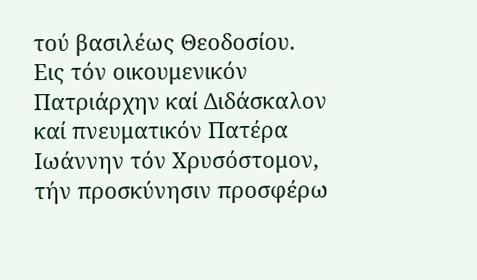τού βασιλέως Θεοδοσίου.
Εις τόν οικουμενικόν Πατριάρχην καί Διδάσκαλον καί πνευματικόν Πατέρα Ιωάννην τόν Χρυσόστομον, τήν προσκύνησιν προσφέρω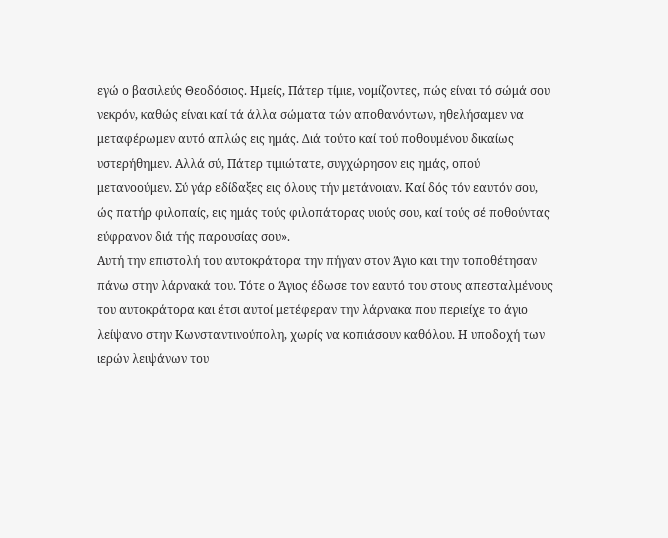εγώ ο βασιλεύς Θεοδόσιος. Ημείς, Πάτερ τίμιε, νομίζοντες, πώς είναι τό σώμά σου νεκρόν, καθώς είναι καί τά άλλα σώματα τών αποθανόντων, ηθελήσαμεν να μεταφέρωμεν αυτό απλώς εις ημάς. Διά τούτο καί τού ποθουμένου δικαίως υστερήθημεν. Αλλά σύ, Πάτερ τιμιώτατε, συγχώρησον εις ημάς, οπού μετανοούμεν. Σύ γάρ εδίδαξες εις όλους τήν μετάνοιαν. Καί δός τόν εαυτόν σου, ώς πατήρ φιλοπαίς, εις ημάς τούς φιλοπάτορας υιούς σου, καί τούς σέ ποθούντας εύφρανον διά τής παρουσίας σου».
Αυτή την επιστολή του αυτοκράτορα την πήγαν στον Άγιο και την τοποθέτησαν πάνω στην λάρνακά του. Τότε ο Άγιος έδωσε τον εαυτό του στους απεσταλμένους του αυτοκράτορα και έτσι αυτοί μετέφεραν την λάρνακα που περιείχε το άγιο λείψανο στην Κωνσταντινούπολη, χωρίς να κοπιάσουν καθόλου. Η υποδοχή των ιερών λειψάνων του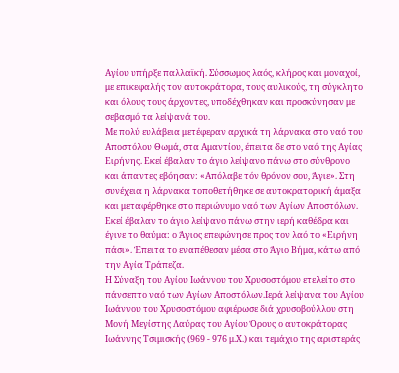Αγίου υπήρξε παλλαϊκή. Σύσσωμος λαός, κλήρος και μοναχοί, με επικεφαλής τον αυτοκράτορα, τους αυλικούς, τη σύγκλητο και όλους τους άρχοντες, υποδέχθηκαν και προσκύνησαν με σεβασμό τα λείψανά του.
Με πολύ ευλάβεια μετέφεραν αρχικά τη λάρνακα στο ναό του Αποστόλου Θωμά, στα Αμαντίου, έπειτα δε στο ναό της Αγίας Ειρήνης. Εκεί έβαλαν το άγιο λείψανο πάνω στο σύνθρονο και άπαντες εβόησαν: «Απόλαβε τόν θρόνον σου, Άγιε». Στη συνέχεια η λάρνακα τοποθετήθηκε σε αυτοκρατορική άμαξα και μεταφέρθηκε στο περιώνυμο ναό των Αγίων Αποστόλων. Εκεί έβαλαν το άγιο λείψανο πάνω στην ιερή καθέδρα και έγινε το θαύμα: ο Άγιος επεφώνησε προς τον λαό το «Ειρήνη πάσι». Έπειτα το εναπέθεσαν μέσα στο Άγιο Βήμα, κάτω από την Αγία Τράπεζα.
Η Σύναξη του Αγίου Ιωάννου του Χρυσοστόμου ετελείτο στο πάνσεπτο ναό των Αγίων Αποστόλων.Ιερά λείψανα του Αγίου Ιωάννου του Χρυσοστόμου αφιέρωσε διά χρυσοβούλλου στη Μονή Μεγίστης Λαύρας του Αγίου Όρους ο αυτοκράτορας Ιωάννης Τσιμισκής (969 - 976 μ.Χ.) και τεμάχιο της αριστεράς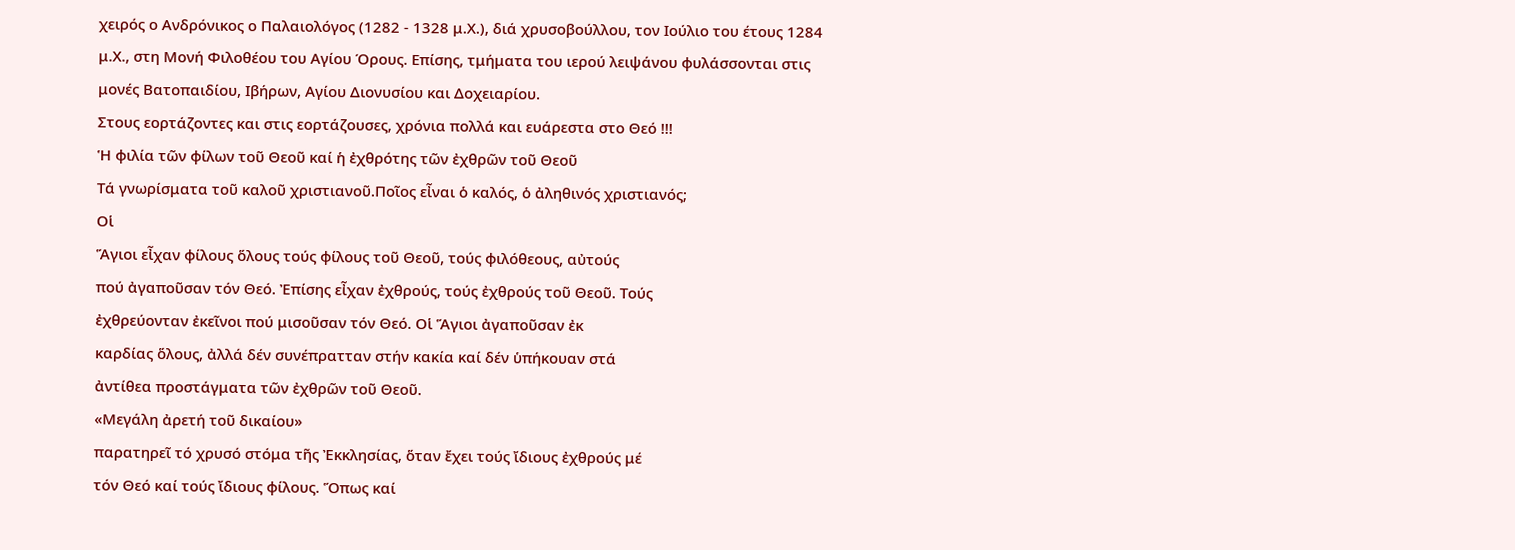χειρός ο Ανδρόνικος ο Παλαιολόγος (1282 - 1328 μ.Χ.), διά χρυσοβούλλου, τον Ιούλιο του έτους 1284 μ.Χ., στη Μονή Φιλοθέου του Αγίου Όρους. Επίσης, τμήματα του ιερού λειψάνου φυλάσσονται στις μονές Βατοπαιδίου, Ιβήρων, Αγίου Διονυσίου και Δοχειαρίου.
Στους εορτάζοντες και στις εορτάζουσες, χρόνια πολλά και ευάρεστα στο Θεό !!!
Ἡ φιλία τῶν φίλων τοῦ Θεοῦ καί ἡ ἐχθρότης τῶν ἐχθρῶν τοῦ Θεοῦ
Τά γνωρίσματα τοῦ καλοῦ χριστιανοῦ.Ποῖος εἶναι ὁ καλός, ὁ ἀληθινός χριστιανός;
Οἱ
Ἅγιοι εἶχαν φίλους ὅλους τούς φίλους τοῦ Θεοῦ, τούς φιλόθεους, αὐτούς
πού ἀγαποῦσαν τόν Θεό. Ἐπίσης εἶχαν ἐχθρούς, τούς ἐχθρούς τοῦ Θεοῦ. Τούς
ἐχθρεύονταν ἐκεῖνοι πού μισοῦσαν τόν Θεό. Οἱ Ἅγιοι ἀγαποῦσαν ἐκ
καρδίας ὅλους, ἀλλά δέν συνέπρατταν στήν κακία καί δέν ὑπήκουαν στά
ἀντίθεα προστάγματα τῶν ἐχθρῶν τοῦ Θεοῦ.
«Μεγάλη ἀρετή τοῦ δικαίου»
παρατηρεῖ τό χρυσό στόμα τῆς Ἐκκλησίας, ὅταν ἔχει τούς ἴδιους ἐχθρούς μέ
τόν Θεό καί τούς ἴδιους φίλους. Ὅπως καί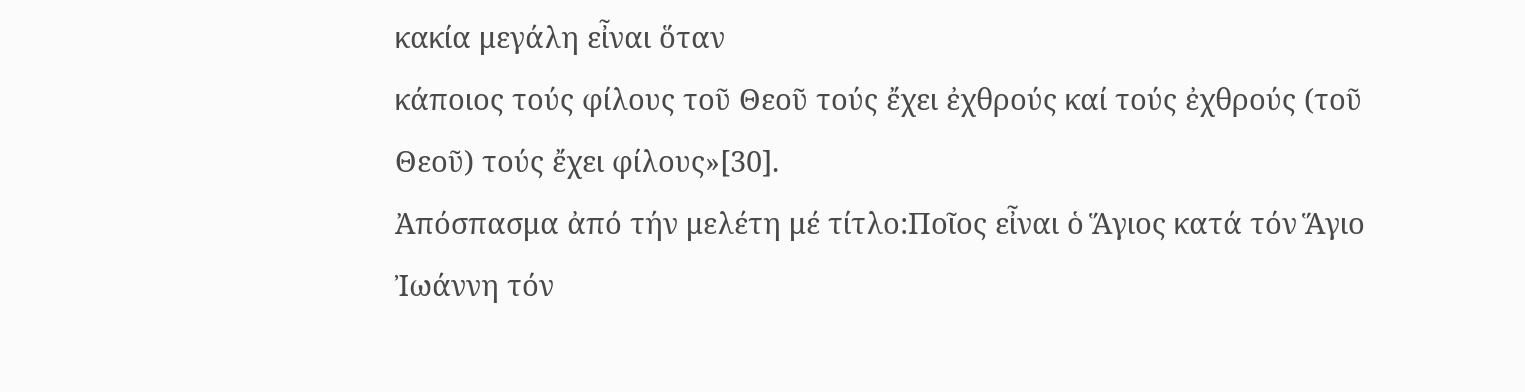κακία μεγάλη εἶναι ὅταν
κάποιος τούς φίλους τοῦ Θεοῦ τούς ἔχει ἐχθρούς καί τούς ἐχθρούς (τοῦ
Θεοῦ) τούς ἔχει φίλους»[30].
Ἀπόσπασμα ἀπό τήν μελέτη μέ τίτλο:Ποῖος εἶναι ὁ Ἅγιος κατά τόν Ἅγιο Ἰωάννη τόν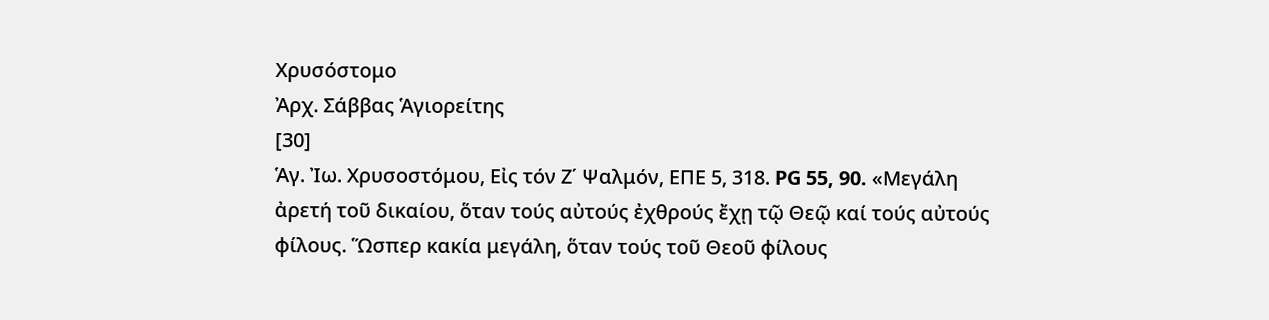Χρυσόστομο
Ἀρχ. Σάββας Ἁγιορείτης
[30]
Ἁγ. Ἰω. Χρυσοστόμου, Εἰς τόν Ζ΄ Ψαλμόν, ΕΠΕ 5, 318. PG 55, 90. «Μεγάλη
ἀρετή τοῦ δικαίου, ὅταν τούς αὐτούς ἐχθρούς ἔχῃ τῷ Θεῷ καί τούς αὐτούς
φίλους. Ὥσπερ κακία μεγάλη, ὅταν τούς τοῦ Θεοῦ φίλους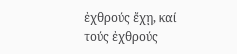ἐχθρούς ἔχῃ, καί
τούς ἐχθρούς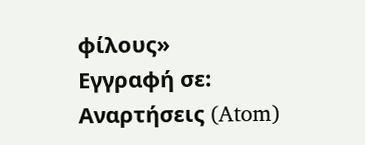φίλους»
Εγγραφή σε:
Αναρτήσεις (Atom)